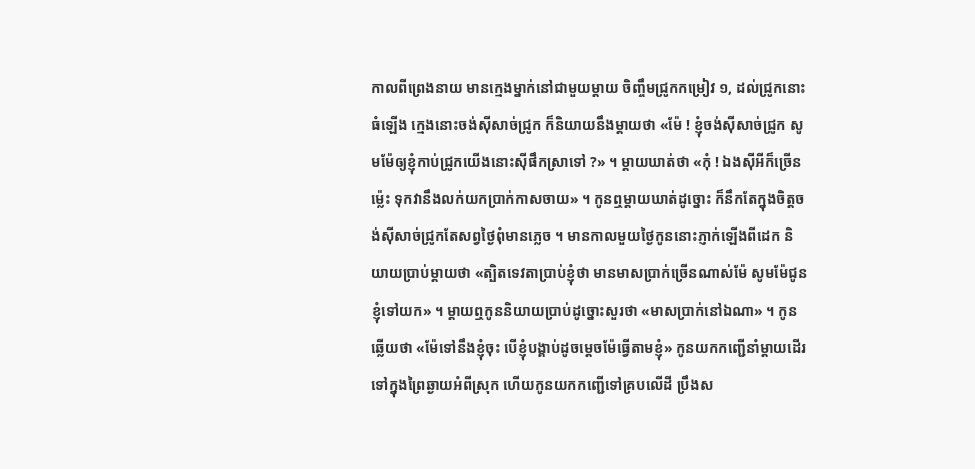កាលពីព្រេងនាយ មានក្មេងម្នាក់នៅជាមួយម្ដាយ ចិញ្ចឹមជ្រូកកម្រៀវ ១, ដល់ជ្រូកនោះធំឡើង ក្មេងនោះចង់ស៊ីសាច់ជ្រូក ក៏និយាយនឹងម្ដាយថា «ម៉ែ ! ខ្ញុំចង់ស៊ីសាច់ជ្រូក សូមម៉ែឲ្យខ្ញុំកាប់ជ្រូកយើងនោះស៊ីផឹកស្រាទៅ ?» ។ ម្ដាយឃាត់ថា «កុំ ! ឯងស៊ីអីក៏ច្រើនម្ល៉េះ ទុកវានឹងលក់យកប្រាក់កាសចាយ» ។ កូនឮម្ដាយឃាត់ដូច្នោះ ក៏នឹកតែក្នុងចិត្តចង់ស៊ីសាច់ជ្រូកតែសព្វថ្ងៃពុំមានភ្លេច ។ មានកាលមួយថ្ងៃកូននោះភ្ញាក់ឡើងពីដេក និយាយប្រាប់ម្ដាយថា «ត្បិតទេវតាប្រាប់ខ្ញុំថា មានមាសប្រាក់ច្រើនណាស់ម៉ែ សូមម៉ែជូនខ្ញុំទៅយក» ។ ម្ដាយឮកូននិយាយប្រាប់ដូច្នោះសួរថា «មាសប្រាក់នៅឯណា» ។ កូនឆ្លើយថា «ម៉ែទៅនឹងខ្ញុំចុះ បើខ្ញុំបង្គាប់ដូចម្ដេចម៉ែធ្វើតាមខ្ញុំ» កូនយកកញ្ជើនាំម្ដាយដើរទៅក្នុងព្រៃឆ្ងាយអំពីស្រុក ហើយកូនយកកញ្ជើទៅគ្របលើដី ប្រឹងស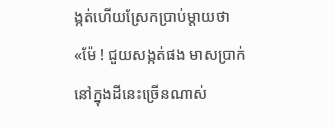ង្កត់ហើយស្រែកប្រាប់ម្ដាយថា «ម៉ែ ! ជួយសង្កត់ផង មាសប្រាក់នៅក្នុងដីនេះច្រើនណាស់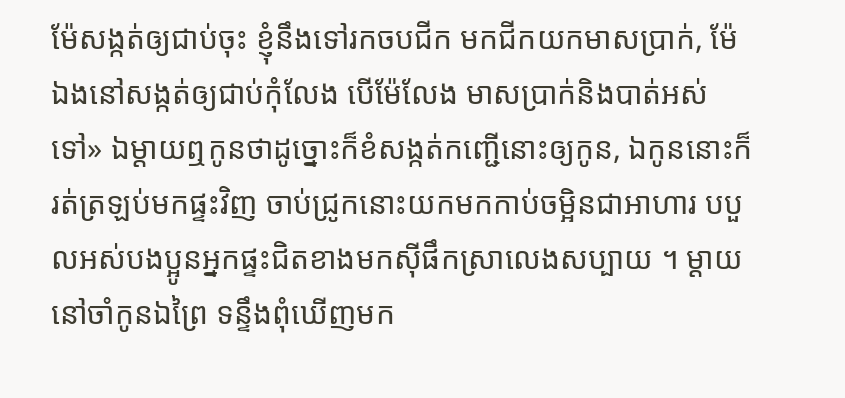ម៉ែសង្កត់ឲ្យជាប់ចុះ ខ្ញុំនឹងទៅរកចបជីក មកជីកយកមាសប្រាក់, ម៉ែឯងនៅសង្កត់ឲ្យជាប់កុំលែង បើម៉ែលែង មាសប្រាក់និងបាត់អស់ទៅ» ឯម្ដាយឮកូនថាដូច្នោះក៏ខំសង្កត់កញ្ជើនោះឲ្យកូន, ឯកូននោះក៏រត់ត្រឡប់មកផ្ទះវិញ ចាប់ជ្រូកនោះយកមកកាប់ចម្អិនជាអាហារ បបួលអស់បងប្អូនអ្នកផ្ទះជិតខាងមកស៊ីផឹកស្រាលេងសប្បាយ ។ ម្ដាយនៅចាំកូនឯព្រៃ ទន្ទឹងពុំឃើញមក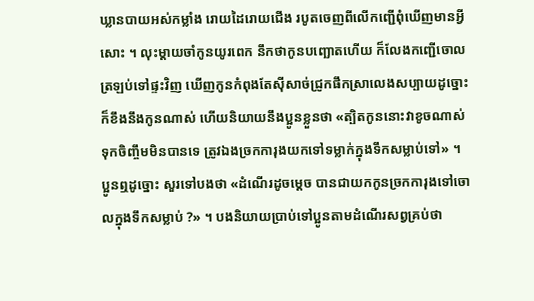ឃ្លានបាយអស់កម្លាំង រោយដៃរោយជើង របូតចេញពីលើកញ្ជើពុំឃើញមានអ្វីសោះ ។ លុះម្ដាយចាំកូនយូរពេក នឹកថាកូនបញ្ឆោតហើយ ក៏លែងកញ្ជើចោលត្រឡប់ទៅផ្ទះវិញ ឃើញកូនកំពុងតែស៊ីសាច់ជ្រូកផឹកស្រាលេងសប្បាយដូច្នោះ ក៏ខឹងនឹងកូនណាស់ ហើយនិយាយនឹងប្អូនខ្លួនថា «ត្បិតកូននោះវាខូចណាស់ ទុកចិញ្ចឹមមិនបានទេ ត្រូវឯងច្រកការុងយកទៅទម្លាក់ក្នុងទឹកសម្លាប់ទៅ» ។ ប្អូនឮដូច្នោះ សួរទៅបងថា «ដំណើរដូចម្ដេច បានជាយកកូនច្រកការុងទៅចោលក្នុងទឹកសម្លាប់ ?» ។ បងនិយាយប្រាប់ទៅប្អូនតាមដំណើរសព្វគ្រប់ថា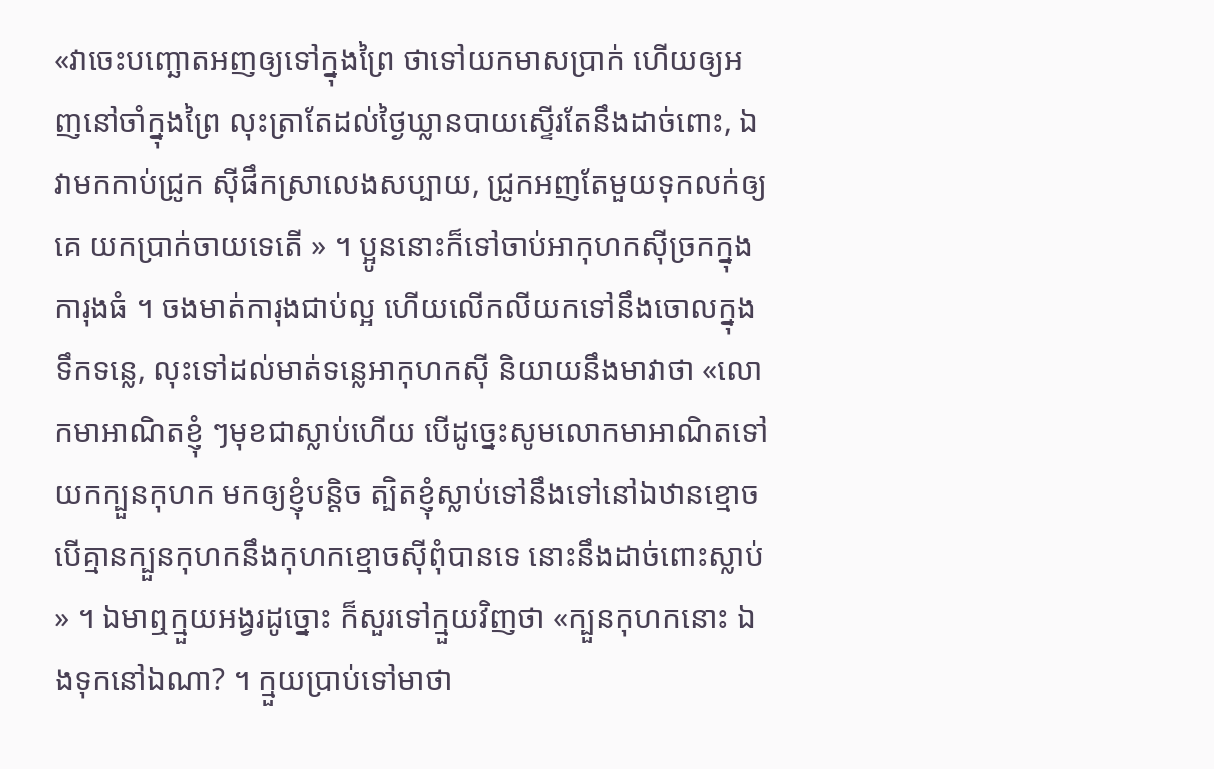«វាចេះបញ្ឆោតអញឲ្យទៅក្នុងព្រៃ ថាទៅយកមាសប្រាក់ ហើយឲ្យអញនៅចាំក្នុងព្រៃ លុះត្រាតែដល់ថ្ងៃឃ្លានបាយស្ទើរតែនឹងដាច់ពោះ, ឯវាមកកាប់ជ្រូក ស៊ីផឹកស្រាលេងសប្បាយ, ជ្រូកអញតែមួយទុកលក់ឲ្យគេ យកប្រាក់ចាយទេតើ » ។ ប្អូននោះក៏ទៅចាប់អាកុហកស៊ីច្រកក្នុងការុងធំ ។ ចងមាត់ការុងជាប់ល្អ ហើយលើកលីយកទៅនឹងចោលក្នុងទឹកទន្លេ, លុះទៅដល់មាត់ទន្លេអាកុហកស៊ី និយាយនឹងមាវាថា «លោកមាអាណិតខ្ញុំ ៗមុខជាស្លាប់ហើយ បើដូច្នេះសូមលោកមាអាណិតទៅយកក្បួនកុហក មកឲ្យខ្ញុំបន្តិច ត្បិតខ្ញុំស្លាប់ទៅនឹងទៅនៅឯឋានខ្មោច បើគ្មានក្បួនកុហកនឹងកុហកខ្មោចស៊ីពុំបានទេ នោះនឹងដាច់ពោះស្លាប់ » ។ ឯមាឮក្មួយអង្វរដូច្នោះ ក៏សួរទៅក្មួយវិញថា «ក្បួនកុហកនោះ ឯងទុកនៅឯណា? ។ ក្មួយប្រាប់ទៅមាថា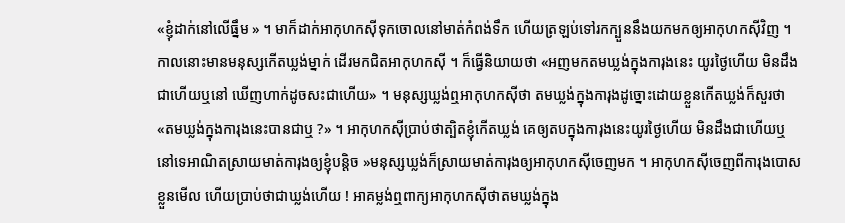«ខ្ញុំដាក់នៅលើធ្នឹម » ។ មាក៏ដាក់អាកុហកស៊ីទុកចោលនៅមាត់កំពង់ទឹក ហើយត្រឡប់ទៅរកក្បួននឹងយកមកឲ្យអាកុហកស៊ីវិញ ។កាលនោះមានមនុស្សកើតឃ្លង់ម្នាក់ ដើរមកជិតអាកុហកស៊ី ។ ក៏ធ្វើនិយាយថា «អញមកតមឃ្លង់ក្នុងការុងនេះ យូរថ្ងៃហើយ មិនដឹងជាហើយឬនៅ ឃើញហាក់ដូចសះជាហើយ» ។ មនុស្សឃ្លង់ឮអាកុហកស៊ីថា តមឃ្លង់ក្នុងការុងដូច្នោះដោយខ្លួនកើតឃ្លង់ក៏សួរថា «តមឃ្លង់ក្នុងការុងនេះបានជាឬ ?» ។ អាកុហកស៊ីប្រាប់ថាត្បិតខ្ញុំកើតឃ្លង់ គេឲ្យតបក្នុងការុងនេះយូរថ្ងៃហើយ មិនដឹងជាហើយឬនៅទេអាណិតស្រាយមាត់ការុងឲ្យខ្ញុំបន្តិច »មនុស្សឃ្លង់ក៏ស្រាយមាត់ការុងឲ្យអាកុហកស៊ីចេញមក ។ អាកុហកស៊ីចេញពីការុងបោសខ្លួនមើល ហើយប្រាប់ថាជាឃ្លង់ហើយ ! អាគម្លង់ឮពាក្យអាកុហកស៊ីថាតមឃ្លង់ក្នុង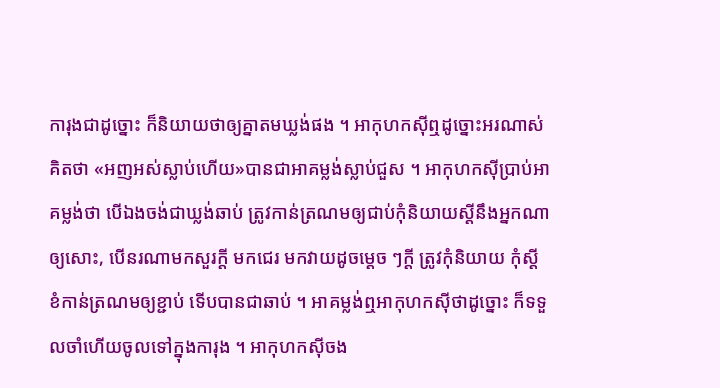ការុងជាដូច្នោះ ក៏និយាយថាឲ្យគ្នាតមឃ្លង់ផង ។ អាកុហកស៊ីឮដូច្នោះអរណាស់គិតថា «អញអស់ស្លាប់ហើយ»បានជាអាគម្លង់ស្លាប់ជួស ។ អាកុហកស៊ីប្រាប់អាគម្លង់ថា បើឯងចង់ជាឃ្លង់ឆាប់ ត្រូវកាន់ត្រណមឲ្យជាប់កុំនិយាយស្ដីនឹងអ្នកណាឲ្យសោះ, បើនរណាមកសួរក្ដី មកជេរ មកវាយដូចម្ដេច ៗក្ដី ត្រូវកុំនិយាយ កុំស្ដី ខំកាន់ត្រណមឲ្យខ្ជាប់ ទើបបានជាឆាប់ ។ អាគម្លង់ឮអាកុហកស៊ីថាដូច្នោះ ក៏ទទួលចាំហើយចូលទៅក្នុងការុង ។ អាកុហកស៊ីចង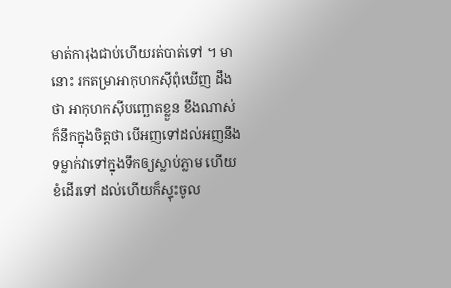មាត់ការុងជាប់ហើយរត់បាត់ទៅ ។ មានោះ រកតម្រាអាកុហកស៊ីពុំឃើញ ដឹងថា អាកុហកស៊ីបញ្ឆោតខ្លួន ខឹងណាស់ ក៏នឹកក្នុងចិត្តថា បើអញទៅដល់អញនឹងទម្លាក់វាទៅក្នុងទឹកឲ្យស្លាប់ភ្លាម ហើយខំដើរទៅ ដល់ហើយក៏ស្ទុះចូល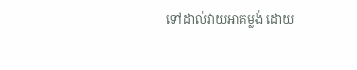ទៅដាល់វាយអាគម្លង់ ដោយ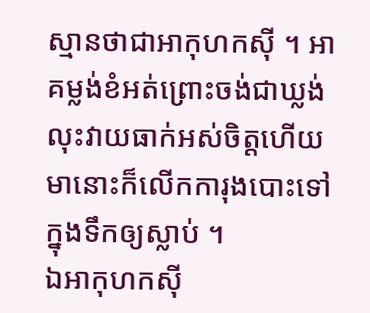ស្មានថាជាអាកុហកស៊ី ។ អាគម្លង់ខំអត់ព្រោះចង់ជាឃ្លង់ លុះវាយធាក់អស់ចិត្តហើយ មានោះក៏លើកការុងបោះទៅក្នុងទឹកឲ្យស្លាប់ ។
ឯអាកុហកស៊ី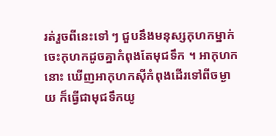រត់រួចពីនេះទៅ ៗ ជួបនឹងមនុស្សកុហកម្នាក់ ចេះកុហកដូចគ្នាកំពុងតែមុជទឹក ។ អាកុហកនោះ ឃើញអាកុហកស៊ីកំពុងដើរទៅពីចម្ងាយ ក៏ធ្វើជាមុជទឹកយូ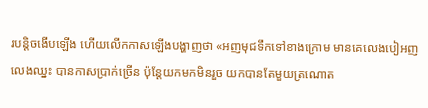របន្តិចងើបឡើង ហើយលើកកាសឡើងបង្ហាញថា «អញមុជទឹកទៅខាងក្រោម មានគេលេងបៀអញលេងឈ្នះ បានកាសប្រាក់ច្រើន ប៉ុន្តែយកមកមិនរួច យកបានតែមួយត្រណោត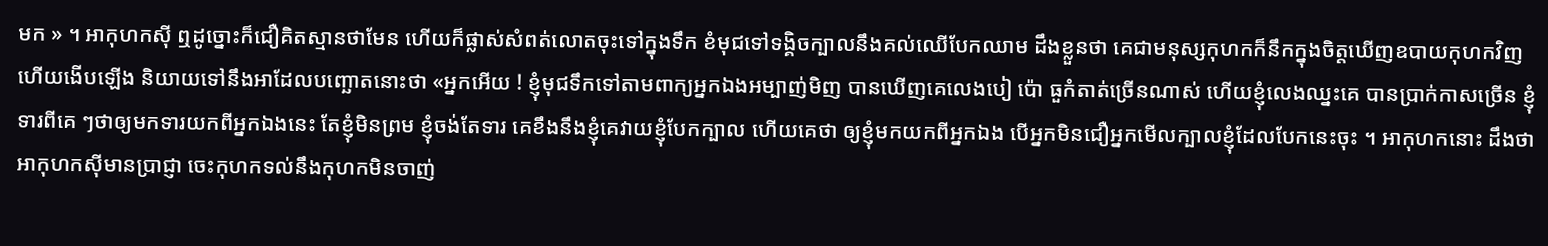មក » ។ អាកុហកស៊ី ឮដូច្នោះក៏ជឿគិតស្មានថាមែន ហើយក៏ផ្លាស់សំពត់លោតចុះទៅក្នុងទឹក ខំមុជទៅទង្គិចក្បាលនឹងគល់ឈើបែកឈាម ដឹងខ្លួនថា គេជាមនុស្សកុហកក៏នឹកក្នុងចិត្តឃើញឧបាយកុហកវិញ ហើយងើបឡើង និយាយទៅនឹងអាដែលបញ្ឆោតនោះថា «អ្នកអើយ ! ខ្ញុំមុជទឹកទៅតាមពាក្យអ្នកឯងអម្បាញ់មិញ បានឃើញគេលេងបៀ ប៉ោ ធួកំតាត់ច្រើនណាស់ ហើយខ្ញុំលេងឈ្នះគេ បានប្រាក់កាសច្រើន ខ្ញុំទារពីគេ ៗថាឲ្យមកទារយកពីអ្នកឯងនេះ តែខ្ញុំមិនព្រម ខ្ញុំចង់តែទារ គេខឹងនឹងខ្ញុំគេវាយខ្ញុំបែកក្បាល ហើយគេថា ឲ្យខ្ញុំមកយកពីអ្នកឯង បើអ្នកមិនជឿអ្នកមើលក្បាលខ្ញុំដែលបែកនេះចុះ ។ អាកុហកនោះ ដឹងថាអាកុហកស៊ីមានប្រាជ្ញា ចេះកុហកទល់នឹងកុហកមិនចាញ់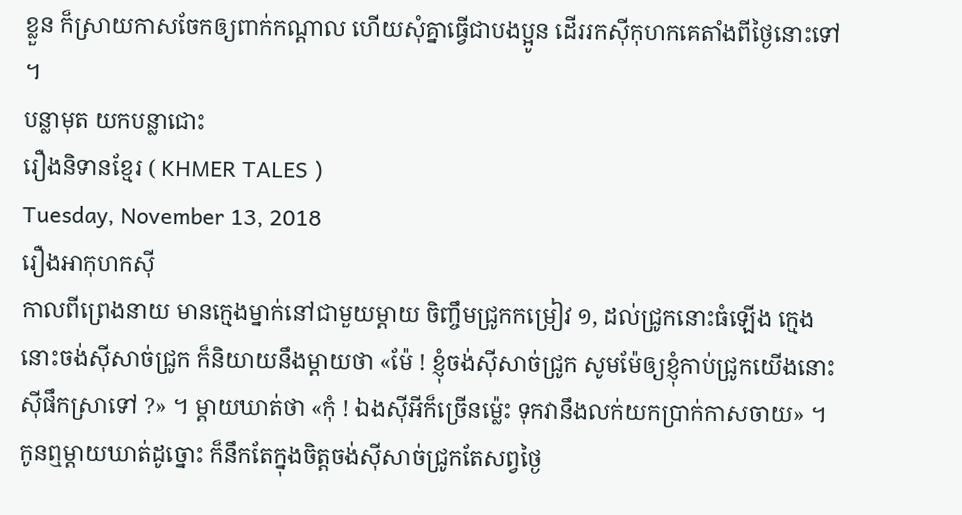ខ្លួន ក៏ស្រាយកាសចែកឲ្យពាក់កណ្ដាល ហើយសុំគ្នាធ្វើជាបងប្អូន ដើររកស៊ីកុហកគេតាំងពីថ្ងៃនោះទៅ ។
បន្លាមុត យកបន្លាជោះ
រឿងនិទានខ្មែរ ( KHMER TALES )
Tuesday, November 13, 2018
រឿងអាកុហកស៊ី
កាលពីព្រេងនាយ មានក្មេងម្នាក់នៅជាមួយម្ដាយ ចិញ្ចឹមជ្រូកកម្រៀវ ១, ដល់ជ្រូកនោះធំឡើង ក្មេងនោះចង់ស៊ីសាច់ជ្រូក ក៏និយាយនឹងម្ដាយថា «ម៉ែ ! ខ្ញុំចង់ស៊ីសាច់ជ្រូក សូមម៉ែឲ្យខ្ញុំកាប់ជ្រូកយើងនោះស៊ីផឹកស្រាទៅ ?» ។ ម្ដាយឃាត់ថា «កុំ ! ឯងស៊ីអីក៏ច្រើនម្ល៉េះ ទុកវានឹងលក់យកប្រាក់កាសចាយ» ។ កូនឮម្ដាយឃាត់ដូច្នោះ ក៏នឹកតែក្នុងចិត្តចង់ស៊ីសាច់ជ្រូកតែសព្វថ្ងៃ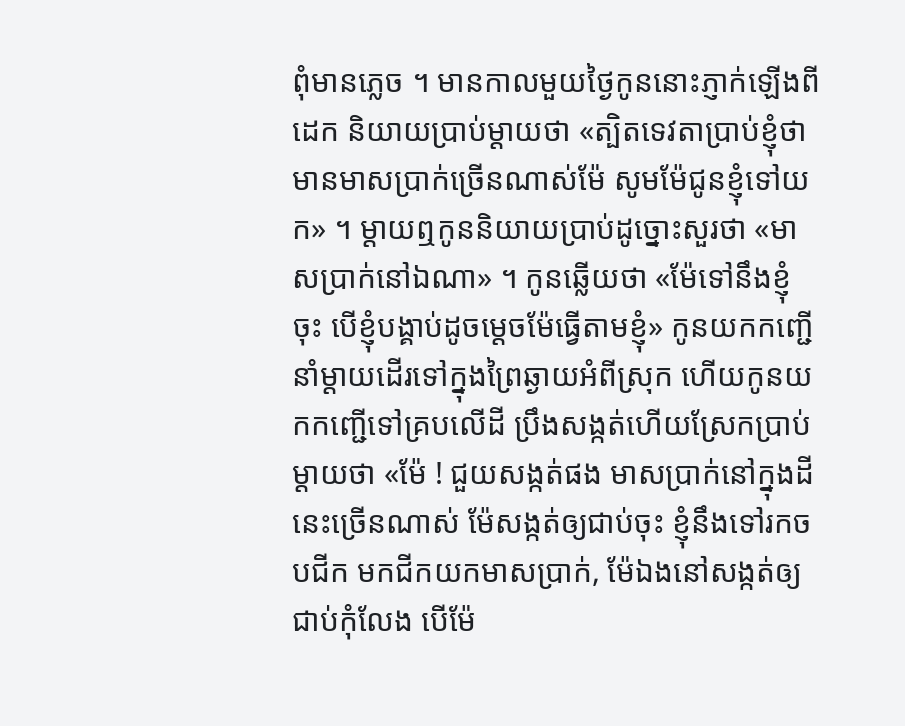ពុំមានភ្លេច ។ មានកាលមួយថ្ងៃកូននោះភ្ញាក់ឡើងពីដេក និយាយប្រាប់ម្ដាយថា «ត្បិតទេវតាប្រាប់ខ្ញុំថា មានមាសប្រាក់ច្រើនណាស់ម៉ែ សូមម៉ែជូនខ្ញុំទៅយក» ។ ម្ដាយឮកូននិយាយប្រាប់ដូច្នោះសួរថា «មាសប្រាក់នៅឯណា» ។ កូនឆ្លើយថា «ម៉ែទៅនឹងខ្ញុំចុះ បើខ្ញុំបង្គាប់ដូចម្ដេចម៉ែធ្វើតាមខ្ញុំ» កូនយកកញ្ជើនាំម្ដាយដើរទៅក្នុងព្រៃឆ្ងាយអំពីស្រុក ហើយកូនយកកញ្ជើទៅគ្របលើដី ប្រឹងសង្កត់ហើយស្រែកប្រាប់ម្ដាយថា «ម៉ែ ! ជួយសង្កត់ផង មាសប្រាក់នៅក្នុងដីនេះច្រើនណាស់ ម៉ែសង្កត់ឲ្យជាប់ចុះ ខ្ញុំនឹងទៅរកចបជីក មកជីកយកមាសប្រាក់, ម៉ែឯងនៅសង្កត់ឲ្យជាប់កុំលែង បើម៉ែ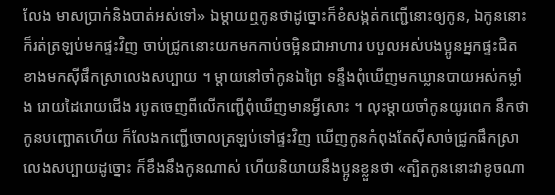លែង មាសប្រាក់និងបាត់អស់ទៅ» ឯម្ដាយឮកូនថាដូច្នោះក៏ខំសង្កត់កញ្ជើនោះឲ្យកូន, ឯកូននោះក៏រត់ត្រឡប់មកផ្ទះវិញ ចាប់ជ្រូកនោះយកមកកាប់ចម្អិនជាអាហារ បបួលអស់បងប្អូនអ្នកផ្ទះជិតខាងមកស៊ីផឹកស្រាលេងសប្បាយ ។ ម្ដាយនៅចាំកូនឯព្រៃ ទន្ទឹងពុំឃើញមកឃ្លានបាយអស់កម្លាំង រោយដៃរោយជើង របូតចេញពីលើកញ្ជើពុំឃើញមានអ្វីសោះ ។ លុះម្ដាយចាំកូនយូរពេក នឹកថាកូនបញ្ឆោតហើយ ក៏លែងកញ្ជើចោលត្រឡប់ទៅផ្ទះវិញ ឃើញកូនកំពុងតែស៊ីសាច់ជ្រូកផឹកស្រាលេងសប្បាយដូច្នោះ ក៏ខឹងនឹងកូនណាស់ ហើយនិយាយនឹងប្អូនខ្លួនថា «ត្បិតកូននោះវាខូចណា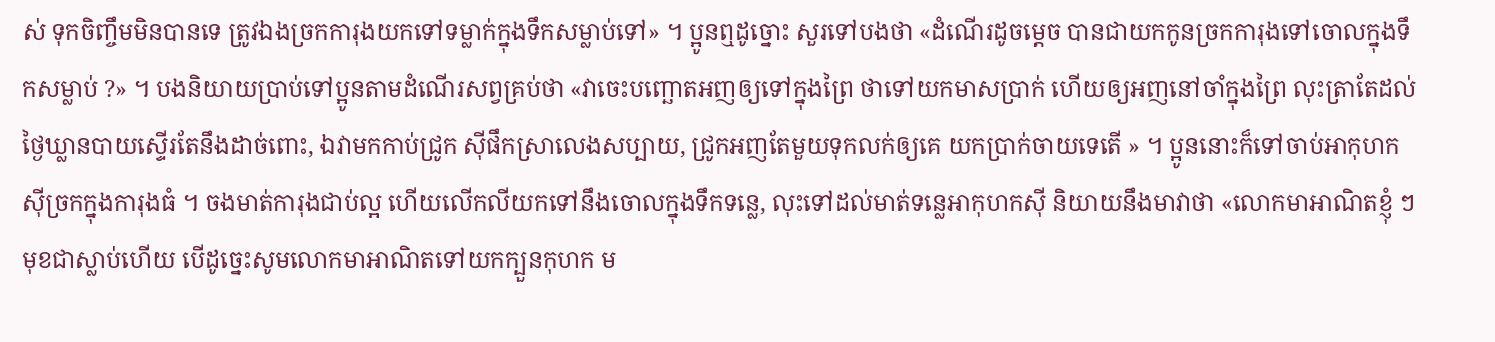ស់ ទុកចិញ្ចឹមមិនបានទេ ត្រូវឯងច្រកការុងយកទៅទម្លាក់ក្នុងទឹកសម្លាប់ទៅ» ។ ប្អូនឮដូច្នោះ សួរទៅបងថា «ដំណើរដូចម្ដេច បានជាយកកូនច្រកការុងទៅចោលក្នុងទឹកសម្លាប់ ?» ។ បងនិយាយប្រាប់ទៅប្អូនតាមដំណើរសព្វគ្រប់ថា «វាចេះបញ្ឆោតអញឲ្យទៅក្នុងព្រៃ ថាទៅយកមាសប្រាក់ ហើយឲ្យអញនៅចាំក្នុងព្រៃ លុះត្រាតែដល់ថ្ងៃឃ្លានបាយស្ទើរតែនឹងដាច់ពោះ, ឯវាមកកាប់ជ្រូក ស៊ីផឹកស្រាលេងសប្បាយ, ជ្រូកអញតែមួយទុកលក់ឲ្យគេ យកប្រាក់ចាយទេតើ » ។ ប្អូននោះក៏ទៅចាប់អាកុហកស៊ីច្រកក្នុងការុងធំ ។ ចងមាត់ការុងជាប់ល្អ ហើយលើកលីយកទៅនឹងចោលក្នុងទឹកទន្លេ, លុះទៅដល់មាត់ទន្លេអាកុហកស៊ី និយាយនឹងមាវាថា «លោកមាអាណិតខ្ញុំ ៗមុខជាស្លាប់ហើយ បើដូច្នេះសូមលោកមាអាណិតទៅយកក្បួនកុហក ម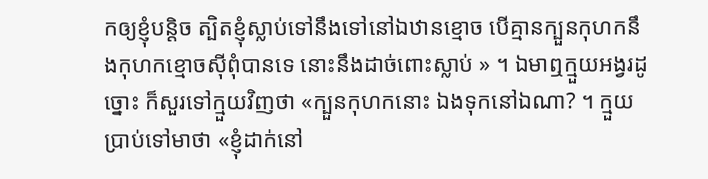កឲ្យខ្ញុំបន្តិច ត្បិតខ្ញុំស្លាប់ទៅនឹងទៅនៅឯឋានខ្មោច បើគ្មានក្បួនកុហកនឹងកុហកខ្មោចស៊ីពុំបានទេ នោះនឹងដាច់ពោះស្លាប់ » ។ ឯមាឮក្មួយអង្វរដូច្នោះ ក៏សួរទៅក្មួយវិញថា «ក្បួនកុហកនោះ ឯងទុកនៅឯណា? ។ ក្មួយប្រាប់ទៅមាថា «ខ្ញុំដាក់នៅ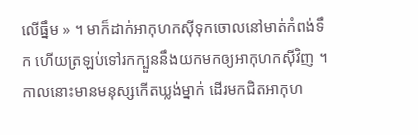លើធ្នឹម » ។ មាក៏ដាក់អាកុហកស៊ីទុកចោលនៅមាត់កំពង់ទឹក ហើយត្រឡប់ទៅរកក្បួននឹងយកមកឲ្យអាកុហកស៊ីវិញ ។
កាលនោះមានមនុស្សកើតឃ្លង់ម្នាក់ ដើរមកជិតអាកុហ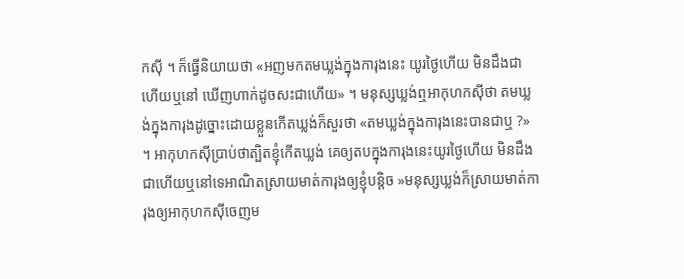កស៊ី ។ ក៏ធ្វើនិយាយថា «អញមកតមឃ្លង់ក្នុងការុងនេះ យូរថ្ងៃហើយ មិនដឹងជាហើយឬនៅ ឃើញហាក់ដូចសះជាហើយ» ។ មនុស្សឃ្លង់ឮអាកុហកស៊ីថា តមឃ្លង់ក្នុងការុងដូច្នោះដោយខ្លួនកើតឃ្លង់ក៏សួរថា «តមឃ្លង់ក្នុងការុងនេះបានជាឬ ?» ។ អាកុហកស៊ីប្រាប់ថាត្បិតខ្ញុំកើតឃ្លង់ គេឲ្យតបក្នុងការុងនេះយូរថ្ងៃហើយ មិនដឹងជាហើយឬនៅទេអាណិតស្រាយមាត់ការុងឲ្យខ្ញុំបន្តិច »មនុស្សឃ្លង់ក៏ស្រាយមាត់ការុងឲ្យអាកុហកស៊ីចេញម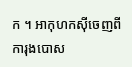ក ។ អាកុហកស៊ីចេញពីការុងបោស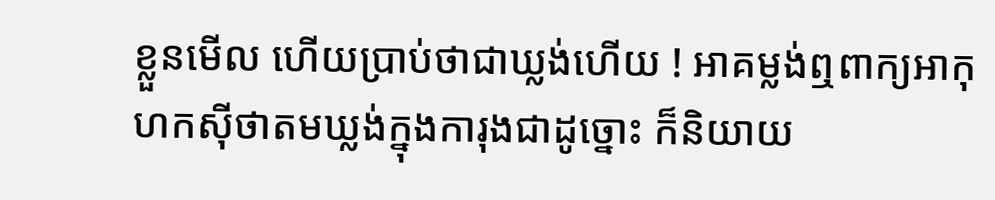ខ្លួនមើល ហើយប្រាប់ថាជាឃ្លង់ហើយ ! អាគម្លង់ឮពាក្យអាកុហកស៊ីថាតមឃ្លង់ក្នុងការុងជាដូច្នោះ ក៏និយាយ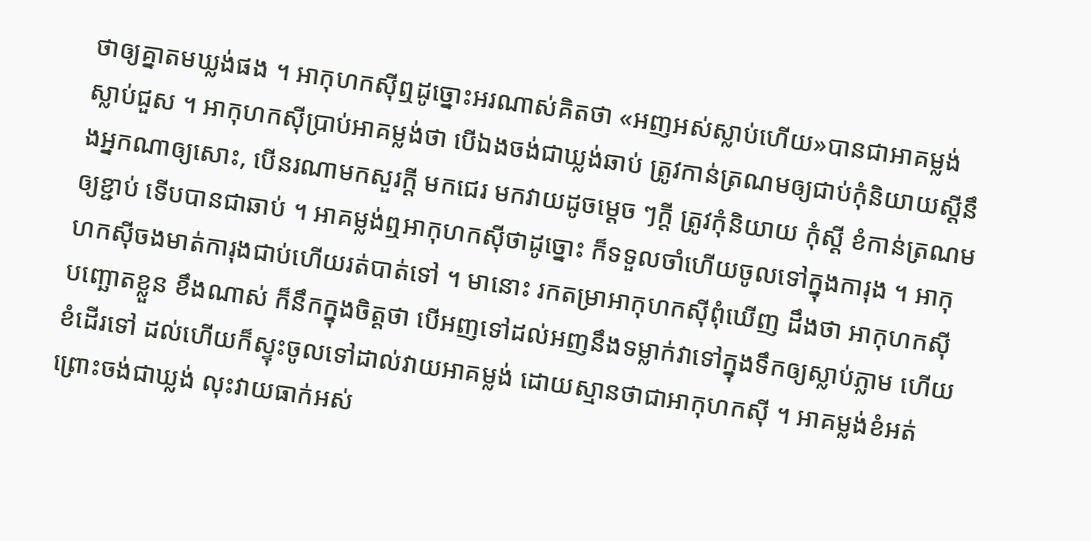ថាឲ្យគ្នាតមឃ្លង់ផង ។ អាកុហកស៊ីឮដូច្នោះអរណាស់គិតថា «អញអស់ស្លាប់ហើយ»បានជាអាគម្លង់ស្លាប់ជួស ។ អាកុហកស៊ីប្រាប់អាគម្លង់ថា បើឯងចង់ជាឃ្លង់ឆាប់ ត្រូវកាន់ត្រណមឲ្យជាប់កុំនិយាយស្ដីនឹងអ្នកណាឲ្យសោះ, បើនរណាមកសួរក្ដី មកជេរ មកវាយដូចម្ដេច ៗក្ដី ត្រូវកុំនិយាយ កុំស្ដី ខំកាន់ត្រណមឲ្យខ្ជាប់ ទើបបានជាឆាប់ ។ អាគម្លង់ឮអាកុហកស៊ីថាដូច្នោះ ក៏ទទួលចាំហើយចូលទៅក្នុងការុង ។ អាកុហកស៊ីចងមាត់ការុងជាប់ហើយរត់បាត់ទៅ ។ មានោះ រកតម្រាអាកុហកស៊ីពុំឃើញ ដឹងថា អាកុហកស៊ីបញ្ឆោតខ្លួន ខឹងណាស់ ក៏នឹកក្នុងចិត្តថា បើអញទៅដល់អញនឹងទម្លាក់វាទៅក្នុងទឹកឲ្យស្លាប់ភ្លាម ហើយខំដើរទៅ ដល់ហើយក៏ស្ទុះចូលទៅដាល់វាយអាគម្លង់ ដោយស្មានថាជាអាកុហកស៊ី ។ អាគម្លង់ខំអត់ព្រោះចង់ជាឃ្លង់ លុះវាយធាក់អស់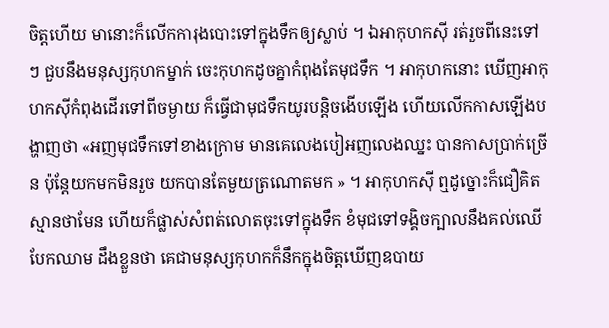ចិត្តហើយ មានោះក៏លើកការុងបោះទៅក្នុងទឹកឲ្យស្លាប់ ។ ឯអាកុហកស៊ី រត់រួចពីនេះទៅ ៗ ជួបនឹងមនុស្សកុហកម្នាក់ ចេះកុហកដូចគ្នាកំពុងតែមុជទឹក ។ អាកុហកនោះ ឃើញអាកុហកស៊ីកំពុងដើរទៅពីចម្ងាយ ក៏ធ្វើជាមុជទឹកយូរបន្តិចងើបឡើង ហើយលើកកាសឡើងបង្ហាញថា «អញមុជទឹកទៅខាងក្រោម មានគេលេងបៀអញលេងឈ្នះ បានកាសប្រាក់ច្រើន ប៉ុន្តែយកមកមិនរួច យកបានតែមួយត្រណោតមក » ។ អាកុហកស៊ី ឮដូច្នោះក៏ជឿគិតស្មានថាមែន ហើយក៏ផ្លាស់សំពត់លោតចុះទៅក្នុងទឹក ខំមុជទៅទង្គិចក្បាលនឹងគល់ឈើបែកឈាម ដឹងខ្លួនថា គេជាមនុស្សកុហកក៏នឹកក្នុងចិត្តឃើញឧបាយ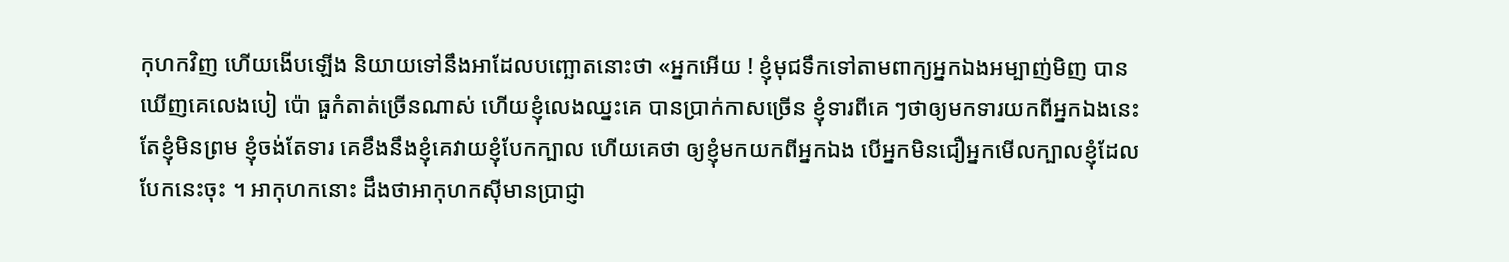កុហកវិញ ហើយងើបឡើង និយាយទៅនឹងអាដែលបញ្ឆោតនោះថា «អ្នកអើយ ! ខ្ញុំមុជទឹកទៅតាមពាក្យអ្នកឯងអម្បាញ់មិញ បានឃើញគេលេងបៀ ប៉ោ ធួកំតាត់ច្រើនណាស់ ហើយខ្ញុំលេងឈ្នះគេ បានប្រាក់កាសច្រើន ខ្ញុំទារពីគេ ៗថាឲ្យមកទារយកពីអ្នកឯងនេះ តែខ្ញុំមិនព្រម ខ្ញុំចង់តែទារ គេខឹងនឹងខ្ញុំគេវាយខ្ញុំបែកក្បាល ហើយគេថា ឲ្យខ្ញុំមកយកពីអ្នកឯង បើអ្នកមិនជឿអ្នកមើលក្បាលខ្ញុំដែលបែកនេះចុះ ។ អាកុហកនោះ ដឹងថាអាកុហកស៊ីមានប្រាជ្ញា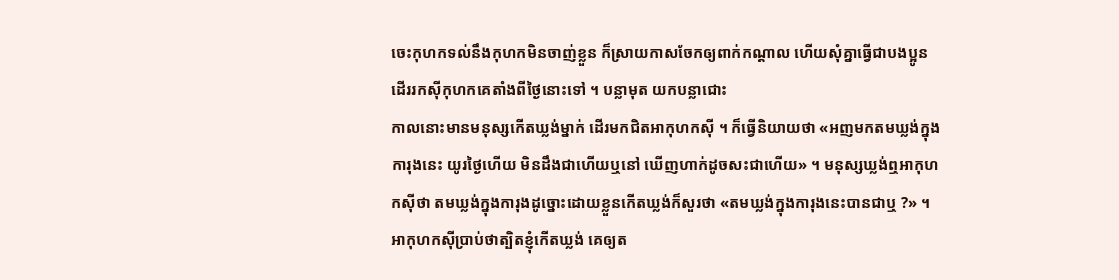ចេះកុហកទល់នឹងកុហកមិនចាញ់ខ្លួន ក៏ស្រាយកាសចែកឲ្យពាក់កណ្ដាល ហើយសុំគ្នាធ្វើជាបងប្អូន ដើររកស៊ីកុហកគេតាំងពីថ្ងៃនោះទៅ ។ បន្លាមុត យកបន្លាជោះ
កាលនោះមានមនុស្សកើតឃ្លង់ម្នាក់ ដើរមកជិតអាកុហកស៊ី ។ ក៏ធ្វើនិយាយថា «អញមកតមឃ្លង់ក្នុងការុងនេះ យូរថ្ងៃហើយ មិនដឹងជាហើយឬនៅ ឃើញហាក់ដូចសះជាហើយ» ។ មនុស្សឃ្លង់ឮអាកុហកស៊ីថា តមឃ្លង់ក្នុងការុងដូច្នោះដោយខ្លួនកើតឃ្លង់ក៏សួរថា «តមឃ្លង់ក្នុងការុងនេះបានជាឬ ?» ។ អាកុហកស៊ីប្រាប់ថាត្បិតខ្ញុំកើតឃ្លង់ គេឲ្យត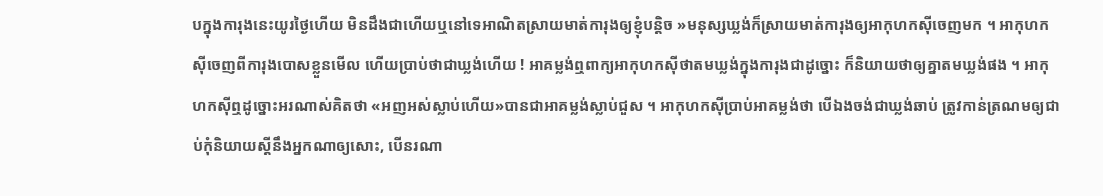បក្នុងការុងនេះយូរថ្ងៃហើយ មិនដឹងជាហើយឬនៅទេអាណិតស្រាយមាត់ការុងឲ្យខ្ញុំបន្តិច »មនុស្សឃ្លង់ក៏ស្រាយមាត់ការុងឲ្យអាកុហកស៊ីចេញមក ។ អាកុហកស៊ីចេញពីការុងបោសខ្លួនមើល ហើយប្រាប់ថាជាឃ្លង់ហើយ ! អាគម្លង់ឮពាក្យអាកុហកស៊ីថាតមឃ្លង់ក្នុងការុងជាដូច្នោះ ក៏និយាយថាឲ្យគ្នាតមឃ្លង់ផង ។ អាកុហកស៊ីឮដូច្នោះអរណាស់គិតថា «អញអស់ស្លាប់ហើយ»បានជាអាគម្លង់ស្លាប់ជួស ។ អាកុហកស៊ីប្រាប់អាគម្លង់ថា បើឯងចង់ជាឃ្លង់ឆាប់ ត្រូវកាន់ត្រណមឲ្យជាប់កុំនិយាយស្ដីនឹងអ្នកណាឲ្យសោះ, បើនរណា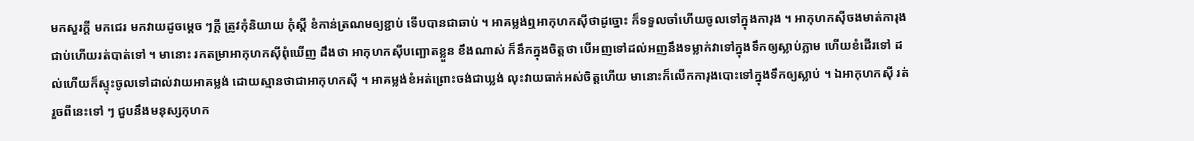មកសួរក្ដី មកជេរ មកវាយដូចម្ដេច ៗក្ដី ត្រូវកុំនិយាយ កុំស្ដី ខំកាន់ត្រណមឲ្យខ្ជាប់ ទើបបានជាឆាប់ ។ អាគម្លង់ឮអាកុហកស៊ីថាដូច្នោះ ក៏ទទួលចាំហើយចូលទៅក្នុងការុង ។ អាកុហកស៊ីចងមាត់ការុងជាប់ហើយរត់បាត់ទៅ ។ មានោះ រកតម្រាអាកុហកស៊ីពុំឃើញ ដឹងថា អាកុហកស៊ីបញ្ឆោតខ្លួន ខឹងណាស់ ក៏នឹកក្នុងចិត្តថា បើអញទៅដល់អញនឹងទម្លាក់វាទៅក្នុងទឹកឲ្យស្លាប់ភ្លាម ហើយខំដើរទៅ ដល់ហើយក៏ស្ទុះចូលទៅដាល់វាយអាគម្លង់ ដោយស្មានថាជាអាកុហកស៊ី ។ អាគម្លង់ខំអត់ព្រោះចង់ជាឃ្លង់ លុះវាយធាក់អស់ចិត្តហើយ មានោះក៏លើកការុងបោះទៅក្នុងទឹកឲ្យស្លាប់ ។ ឯអាកុហកស៊ី រត់រួចពីនេះទៅ ៗ ជួបនឹងមនុស្សកុហក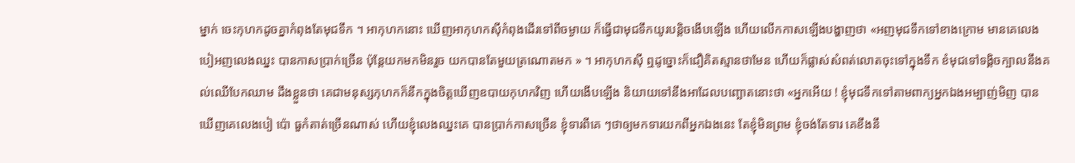ម្នាក់ ចេះកុហកដូចគ្នាកំពុងតែមុជទឹក ។ អាកុហកនោះ ឃើញអាកុហកស៊ីកំពុងដើរទៅពីចម្ងាយ ក៏ធ្វើជាមុជទឹកយូរបន្តិចងើបឡើង ហើយលើកកាសឡើងបង្ហាញថា «អញមុជទឹកទៅខាងក្រោម មានគេលេងបៀអញលេងឈ្នះ បានកាសប្រាក់ច្រើន ប៉ុន្តែយកមកមិនរួច យកបានតែមួយត្រណោតមក » ។ អាកុហកស៊ី ឮដូច្នោះក៏ជឿគិតស្មានថាមែន ហើយក៏ផ្លាស់សំពត់លោតចុះទៅក្នុងទឹក ខំមុជទៅទង្គិចក្បាលនឹងគល់ឈើបែកឈាម ដឹងខ្លួនថា គេជាមនុស្សកុហកក៏នឹកក្នុងចិត្តឃើញឧបាយកុហកវិញ ហើយងើបឡើង និយាយទៅនឹងអាដែលបញ្ឆោតនោះថា «អ្នកអើយ ! ខ្ញុំមុជទឹកទៅតាមពាក្យអ្នកឯងអម្បាញ់មិញ បានឃើញគេលេងបៀ ប៉ោ ធួកំតាត់ច្រើនណាស់ ហើយខ្ញុំលេងឈ្នះគេ បានប្រាក់កាសច្រើន ខ្ញុំទារពីគេ ៗថាឲ្យមកទារយកពីអ្នកឯងនេះ តែខ្ញុំមិនព្រម ខ្ញុំចង់តែទារ គេខឹងនឹ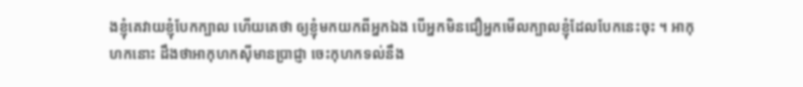ងខ្ញុំគេវាយខ្ញុំបែកក្បាល ហើយគេថា ឲ្យខ្ញុំមកយកពីអ្នកឯង បើអ្នកមិនជឿអ្នកមើលក្បាលខ្ញុំដែលបែកនេះចុះ ។ អាកុហកនោះ ដឹងថាអាកុហកស៊ីមានប្រាជ្ញា ចេះកុហកទល់នឹង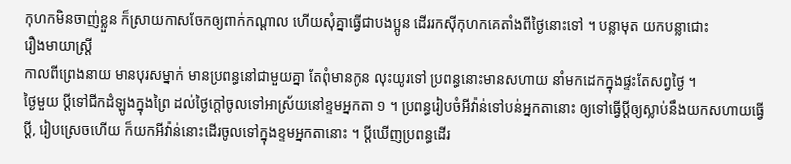កុហកមិនចាញ់ខ្លួន ក៏ស្រាយកាសចែកឲ្យពាក់កណ្ដាល ហើយសុំគ្នាធ្វើជាបងប្អូន ដើររកស៊ីកុហកគេតាំងពីថ្ងៃនោះទៅ ។ បន្លាមុត យកបន្លាជោះ
រឿងមាយាស្រ្តី
កាលពីព្រេងនាយ មានបុរសម្នាក់ មានប្រពន្ធនៅជាមួយគ្នា តែពុំមានកូន លុះយូរទៅ ប្រពន្ធនោះមានសហាយ នាំមកដេកក្នុងផ្ទះតែសព្វថ្ងៃ ។
ថ្ងៃមួយ ប្ដីទៅជីកដំឡូងក្នុងព្រៃ ដល់ថ្ងៃក្ដៅចូលទៅអាស្រ័យនៅខ្ទមអ្នកតា ១ ។ ប្រពន្ធរៀបចំអីវ៉ាន់ទៅបន់អ្នកតានោះ ឲ្យទៅធ្វើប្ដីឲ្យស្លាប់នឹងយកសហាយធ្វើប្ដី, រៀបស្រេចហើយ ក៏យកអីវ៉ាន់នោះដើរចូលទៅក្នុងខ្ទមអ្នកតានោះ ។ ប្ដីឃើញប្រពន្ធដើរ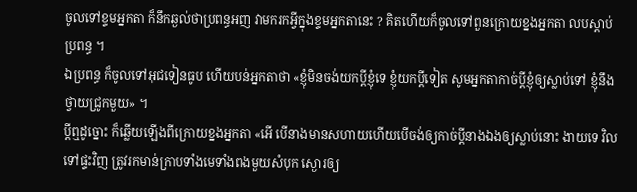ចូលទៅខ្ទមអ្នកតា ក៏នឹកឆ្ងល់ថាប្រពន្ធអញ វាមករកអ្វីក្នុងខ្ទមអ្នកតានេះ ? គិតហើយក៏ចូលទៅពួនក្រោយខ្នងអ្នកតា លបស្ដាប់ប្រពន្ធ ។
ឯប្រពន្ធ ក៏ចូលទៅអុជទៀនធូប ហើយបន់អ្នកតាថា «ខ្ញុំមិនចង់យកប្ដីខ្ញុំទេ ខ្ញុំយកប្ដីទៀត សូមអ្នកតាកាច់ប្ដីខ្ញុំឲ្យស្លាប់ទៅ ខ្ញុំនឹងថ្វាយជ្រូកមួយ» ។
ប្ដីឮដូច្នោះ ក៏ឆ្លើយឡើងពីក្រោយខ្នងអ្នកតា «អើ បើនាងមានសហាយហើយបើចង់ឲ្យកាច់ប្ដីនាងឯងឲ្យស្លាប់នោះ ងាយទេ វិលទៅផ្ទះវិញ ត្រូវរកមាន់ក្រាបទាំងមេទាំងពងមួយសំបុក ស្ងោរឲ្យ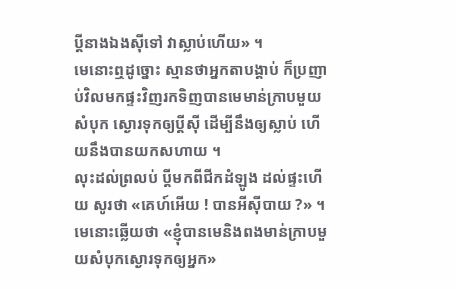ប្ដីនាងឯងស៊ីទៅ វាស្លាប់ហើយ» ។
មេនោះឮដូច្នោះ ស្មានថាអ្នកតាបង្គាប់ ក៏ប្រញាប់វិលមកផ្ទះវិញរកទិញបានមេមាន់ក្រាបមួយសំបុក ស្ងោរទុកឲ្យប្ដីស៊ី ដើម្បីនឹងឲ្យស្លាប់ ហើយនឹងបានយកសហាយ ។
លុះដល់ព្រលប់ ប្ដីមកពីជីកដំឡូង ដល់ផ្ទះហើយ សូរថា «គេហ៍អើយ ! បានអីស៊ីបាយ ?» ។មេនោះឆ្លើយថា «ខ្ញុំបានមេនិងពងមាន់ក្រាបមួយសំបុកស្ងោរទុកឲ្យអ្នក»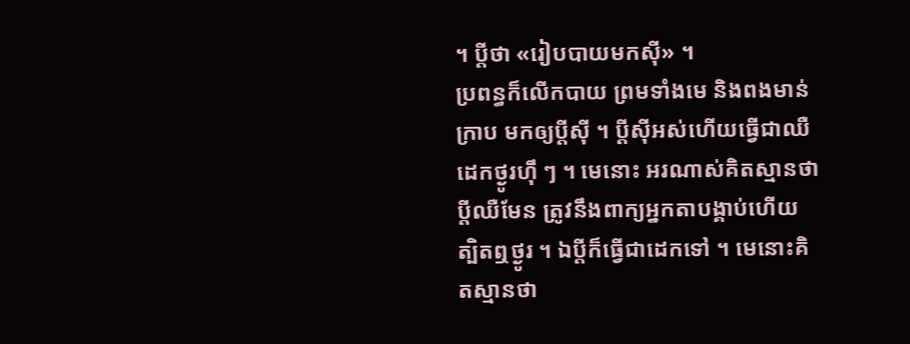។ ប្ដីថា «រៀបបាយមកស៊ី» ។
ប្រពន្ធក៏លើកបាយ ព្រមទាំងមេ និងពងមាន់ក្រាប មកឲ្យប្ដីស៊ី ។ ប្ដីស៊ីអស់ហើយធ្វើជាឈឺ ដេកថ្ងូរហ៊ឹ ៗ ។ មេនោះ អរណាស់គិតស្មានថា ប្ដីឈឺមែន ត្រូវនឹងពាក្យអ្នកតាបង្គាប់ហើយ ត្បិតឮថ្ងូរ ។ ឯប្ដីក៏ធ្វើជាដេកទៅ ។ មេនោះគិតស្មានថា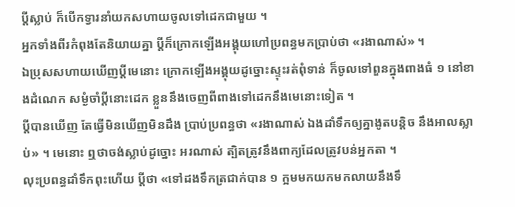ប្ដីស្លាប់ ក៏បើកទ្វារនាំយកសហាយចូលទៅដេកជាមួយ ។
អ្នកទាំងពីរកំពុងតែនិយាយគ្នា ប្ដីក៏ក្រោកឡើងអង្គុយហៅប្រពន្ធមកប្រាប់ថា «រងាណាស់» ។
ឯប្រុសសហាយឃើញប្ដីមេនោះ ក្រោកឡើងអង្គុយដូច្នោះស្ទុះរត់ពុំទាន់ ក៏ចូលទៅពួនក្នុងពាងធំ ១ នៅខាងដំណេក សម្ងំចាំប្ដីនោះដេក ខ្លួននឹងចេញពីពាងទៅដេកនឹងមេនោះទៀត ។
ប្ដីបានឃើញ តែធ្វើមិនឃើញមិនដឹង ប្រាប់ប្រពន្ធថា «រងាណាស់ ឯងដាំទឹកឲ្យគ្នាងូតបន្តិច នឹងអាលស្លាប់» ។ មេនោះ ឮថាចង់ស្លាប់ដូច្នោះ អរណាស់ ត្បិតត្រូវនឹងពាក្យដែលត្រូវបន់អ្នកតា ។
លុះប្រពន្ធដាំទឹកពុះហើយ ប្ដីថា «ទៅដងទឹកត្រជាក់បាន ១ ក្អមមកយកមកលាយនឹងទឹ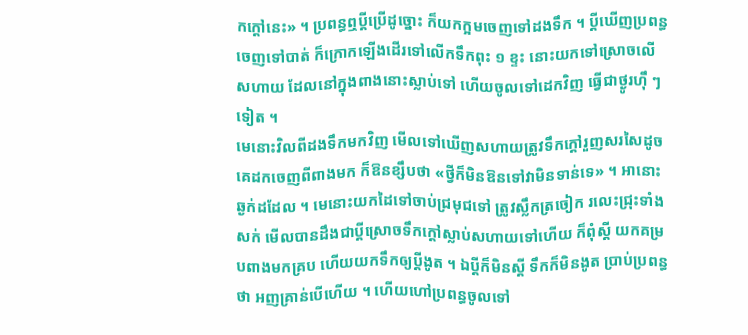កក្ដៅនេះ» ។ ប្រពន្ធឮប្ដីប្រើដូច្នោះ ក៏យកក្អមចេញទៅដងទឹក ។ ប្ដីឃើញប្រពន្ធចេញទៅបាត់ ក៏ក្រោកឡើងដើរទៅលើកទឹកពុះ ១ ខ្ទះ នោះយកទៅស្រោចលើសហាយ ដែលនៅក្នុងពាងនោះស្លាប់ទៅ ហើយចូលទៅដេកវិញ ធ្វើជាថ្ងូរហ៊ឹ ៗទៀត ។
មេនោះវិលពីដងទឹកមកវិញ មើលទៅឃើញសហាយត្រូវទឹកក្ដៅរួញសរសៃដូចគេដកចេញពីពាងមក ក៏ឱនខ្សឹបថា «ថ្វីក៏មិនឱនទៅវាមិនទាន់ទេ» ។ អានោះឆ្ងក់ដដែល ។ មេនោះយកដៃទៅចាប់ជ្រមុជទៅ ត្រូវស្លឹកត្រចៀក រលេះជ្រុះទាំងសក់ មើលបានដឹងជាប្ដីស្រោចទឹកក្ដៅស្លាប់សហាយទៅហើយ ក៏ពុំស្ដី យកគម្របពាងមកគ្រប ហើយយកទឹកឲ្យប្ដីងូត ។ ឯប្ដីក៏មិនស្ដី ទឹកក៏មិនងូត ប្រាប់ប្រពន្ធថា អញគ្រាន់បើហើយ ។ ហើយហៅប្រពន្ធចូលទៅ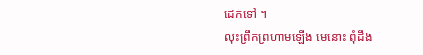ដេកទៅ ។
លុះព្រឹកព្រហាមឡើង មេនោះ ពុំដឹង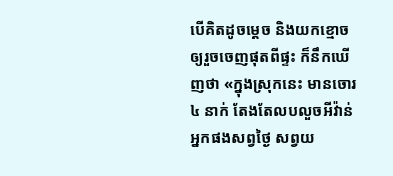បើគិតដូចម្ដេច និងយកខ្មោចឲ្យរួចចេញផុតពីផ្ទះ ក៏នឹកឃើញថា «ក្នុងស្រុកនេះ មានចោរ ៤ នាក់ តែងតែលបលួចអីវ៉ាន់អ្នកផងសព្វថ្ងៃ សព្វយ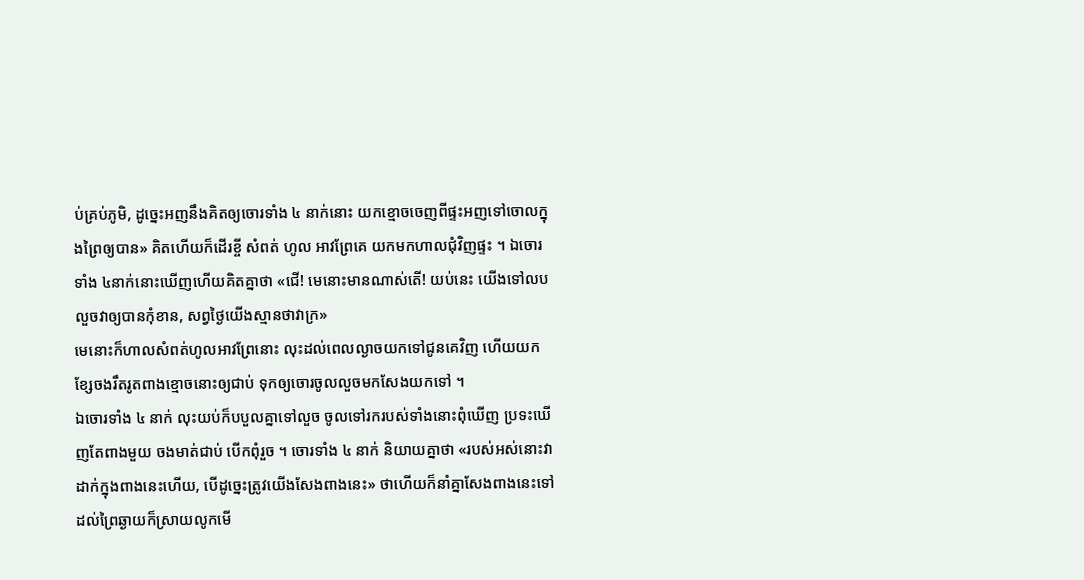ប់គ្រប់ភូមិ, ដូច្នេះអញនឹងគិតឲ្យចោរទាំង ៤ នាក់នោះ យកខ្មោចចេញពីផ្ទះអញទៅចោលក្នុងព្រៃឲ្យបាន» គិតហើយក៏ដើរខ្ចី សំពត់ ហូល អាវព្រែគេ យកមកហាលជុំវិញផ្ទះ ។ ឯចោរទាំង ៤នាក់នោះឃើញហើយគិតគ្នាថា «ជើ! មេនោះមានណាស់តើ! យប់នេះ យើងទៅលបលួចវាឲ្យបានកុំខាន, សព្វថ្ងៃយើងស្មានថាវាក្រ»
មេនោះក៏ហាលសំពត់ហូលអាវព្រែនោះ លុះដល់ពេលល្ងាចយកទៅជូនគេវិញ ហើយយកខ្សែចងរឹតរូតពាងខ្មោចនោះឲ្យជាប់ ទុកឲ្យចោរចូលលួចមកសែងយកទៅ ។
ឯចោរទាំង ៤ នាក់ លុះយប់ក៏បបួលគ្នាទៅលួច ចូលទៅរករបស់ទាំងនោះពុំឃើញ ប្រទះឃើញតែពាងមួយ ចងមាត់ជាប់ បើកពុំរួច ។ ចោរទាំង ៤ នាក់ និយាយគ្នាថា «របស់អស់នោះវាដាក់ក្នុងពាងនេះហើយ, បើដូច្នេះត្រូវយើងសែងពាងនេះ» ថាហើយក៏នាំគ្នាសែងពាងនេះទៅ ដល់ព្រៃឆ្ងាយក៏ស្រាយលូកមើ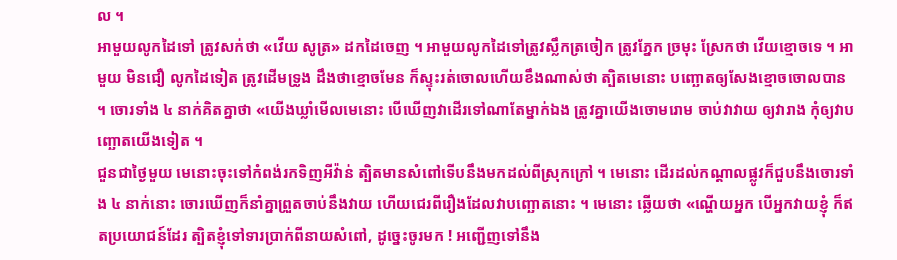ល ។
អាមួយលូកដៃទៅ ត្រូវសក់ថា «វើយ សូត្រ» ដកដៃចេញ ។ អាមួយលូកដៃទៅត្រូវស្លឹកត្រចៀក ត្រូវភ្នែក ច្រមុះ ស្រែកថា វើយខ្មោចទេ ។ អាមួយ មិនជឿ លូកដៃទៀត ត្រូវដើមទ្រូង ដឹងថាខ្មោចមែន ក៏ស្ទុះរត់ចោលហើយខឹងណាស់ថា ត្បិតមេនោះ បញ្ឆោតឲ្យសែងខ្មោចចោលបាន ។ ចោរទាំង ៤ នាក់គិតគ្នាថា «យើងឃ្លាំមើលមេនោះ បើឃើញវាដើរទៅណាតែម្នាក់ឯង ត្រូវគ្នាយើងចោមរោម ចាប់វាវាយ ឲ្យវារាង កុំឲ្យវាបញ្ឆោតយើងទៀត ។
ជួនជាថ្ងៃមួយ មេនោះចុះទៅកំពង់រកទិញអីវ៉ាន់ ត្បិតមានសំពៅទើបនឹងមកដល់ពីស្រុកក្រៅ ។ មេនោះ ដើរដល់កណ្ដាលផ្លូវក៏ជួបនឹងចោរទាំង ៤ នាក់នោះ ចោរឃើញក៏នាំគ្នាព្រួតចាប់នឹងវាយ ហើយជេរពីរឿងដែលវាបញ្ឆោតនោះ ។ មេនោះ ឆ្លើយថា «ណ្ហើយអ្នក បើអ្នកវាយខ្ញុំ ក៏ឥតប្រយោជន៍ដែរ ត្បិតខ្ញុំទៅទារប្រាក់ពីនាយសំពៅ, ដូច្នេះចូរមក ! អញ្ជើញទៅនឹង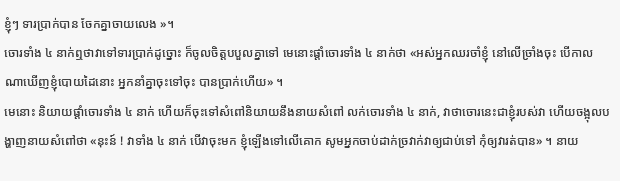ខ្ញុំៗ ទារប្រាក់បាន ចែកគ្នាចាយលេង »។
ចោរទាំង ៤ នាក់ឮថាវាទៅទារប្រាក់ដូច្នោះ ក៏ចូលចិត្តបបួលគ្នាទៅ មេនោះផ្ដាំចោរទាំង ៤ នាក់ថា «អស់អ្នកឈរចាំខ្ញុំ នៅលើច្រាំងចុះ បើកាលណាឃើញខ្ញុំបោយដៃនោះ អ្នកនាំគ្នាចុះទៅចុះ បានប្រាក់ហើយ» ។
មេនោះ និយាយផ្ដាំចោរទាំង ៤ នាក់ ហើយក៏ចុះទៅសំពៅនិយាយនឹងនាយសំពៅ លក់ចោរទាំង ៤ នាក់, វាថាចោរនេះជាខ្ញុំរបស់វា ហើយចង្អុលបង្ហាញនាយសំពៅថា «នុះន៍ ! វាទាំង ៤ នាក់ បើវាចុះមក ខ្ញុំឡើងទៅលើគោក សូមអ្នកចាប់ដាក់ច្រវាក់វាឲ្យជាប់ទៅ កុំឲ្យវារត់បាន» ។ នាយ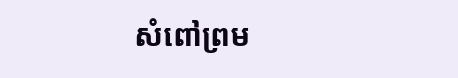សំពៅព្រម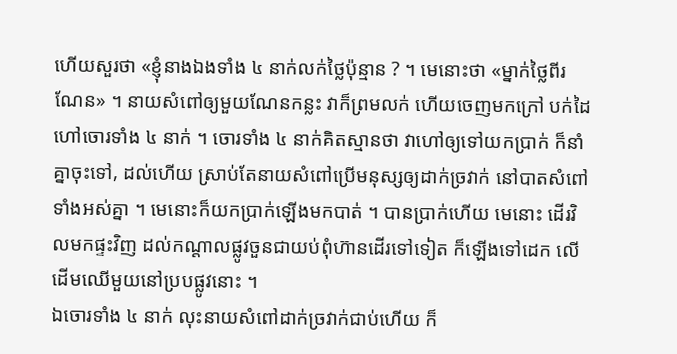ហើយសួរថា «ខ្ញុំនាងឯងទាំង ៤ នាក់លក់ថ្លៃប៉ុន្មាន ? ។ មេនោះថា «ម្នាក់ថ្លៃពីរណែន» ។ នាយសំពៅឲ្យមួយណែនកន្លះ វាក៏ព្រមលក់ ហើយចេញមកក្រៅ បក់ដៃហៅចោរទាំង ៤ នាក់ ។ ចោរទាំង ៤ នាក់គិតស្មានថា វាហៅឲ្យទៅយកប្រាក់ ក៏នាំគ្នាចុះទៅ, ដល់ហើយ ស្រាប់តែនាយសំពៅប្រើមនុស្សឲ្យដាក់ច្រវាក់ នៅបាតសំពៅទាំងអស់គ្នា ។ មេនោះក៏យកប្រាក់ឡើងមកបាត់ ។ បានប្រាក់ហើយ មេនោះ ដើរវិលមកផ្ទះវិញ ដល់កណ្ដាលផ្លូវចួនជាយប់ពុំហ៊ានដើរទៅទៀត ក៏ឡើងទៅដេក លើដើមឈើមួយនៅប្របផ្លូវនោះ ។
ឯចោរទាំង ៤ នាក់ លុះនាយសំពៅដាក់ច្រវាក់ជាប់ហើយ ក៏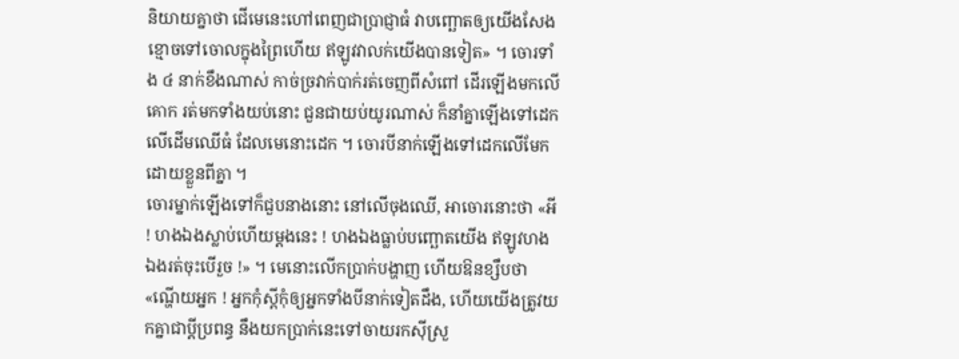និយាយគ្នាថា ជើមេនេះហៅពេញជាប្រាជ្ញាធំ វាបញ្ឆោតឲ្យយើងសែងខ្មោចទៅចោលក្នុងព្រៃហើយ ឥឡូវវាលក់យើងបានទៀត» ។ ចោរទាំង ៤ នាក់ខឹងណាស់ កាច់ច្រវាក់បាក់រត់ចេញពីសំពៅ ដើរឡើងមកលើគោក រត់មកទាំងយប់នោះ ជួនជាយប់យូរណាស់ ក៏នាំគ្នាឡើងទៅដេកលើដើមឈើធំ ដែលមេនោះដេក ។ ចោរបីនាក់ឡើងទៅដេកលើមែកដោយខ្លួនពីគ្នា ។
ចោរម្នាក់ឡើងទៅក៏ជួបនាងនោះ នៅលើចុងឈើ, អាចោរនោះថា «អី ! ហងឯងស្លាប់ហើយម្ដងនេះ ! ហងឯងធ្លាប់បញ្ឆោតយើង ឥឡូវហងឯងរត់ចុះបើរួច !» ។ មេនោះលើកប្រាក់បង្ហាញ ហើយឱនខ្សឹបថា «ណ្ហើយអ្នក ! អ្នកកុំស្ដីកុំឲ្យអ្នកទាំងបីនាក់ទៀតដឹង, ហើយយើងត្រូវយកគ្នាជាប្ដីប្រពន្ធ នឹងយកប្រាក់នេះទៅចាយរកស៊ីស្រួ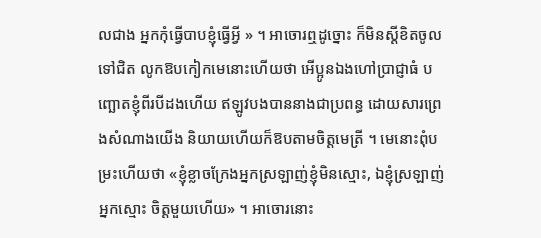លជាង អ្នកកុំធ្វើបាបខ្ញុំធ្វើអ្វី » ។ អាចោរឮដូច្នោះ ក៏មិនស្ដីខិតចូលទៅជិត លូកឱបកៀកមេនោះហើយថា អើប្អូនឯងហៅប្រាជ្ញាធំ បញ្ឆោតខ្ញុំពីរបីដងហើយ ឥឡូវបងបាននាងជាប្រពន្ធ ដោយសារព្រេងសំណាងយើង និយាយហើយក៏ឱបតាមចិត្តមេត្រី ។ មេនោះពុំបម្រះហើយថា «ខ្ញុំខ្លាចក្រែងអ្នកស្រឡាញ់ខ្ញុំមិនស្មោះ, ឯខ្ញុំស្រឡាញ់អ្នកស្មោះ ចិត្តមួយហើយ» ។ អាចោរនោះ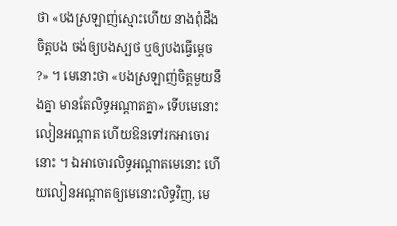ថា «បងស្រឡាញ់ស្មោះហើយ នាងពុំដឹងចិត្តបង ចង់ឲ្យបងស្បថ ឬឲ្យបងធ្វើម្ដេច ?» ។ មេនោះថា «បងស្រឡាញ់ចិត្តមួយនឹងគ្នា មានតែលិទ្ធអណ្ដាតគ្នា» ទើបមេនោះលៀនអណ្ដាត ហើយឱនទៅរកអាចោរនោះ ។ ឯអាចោរលិទ្ធអណ្ដាតមេនោះ ហើយលៀនអណ្ដាតឲ្យមេនោះលិទ្ធវិញ, មេ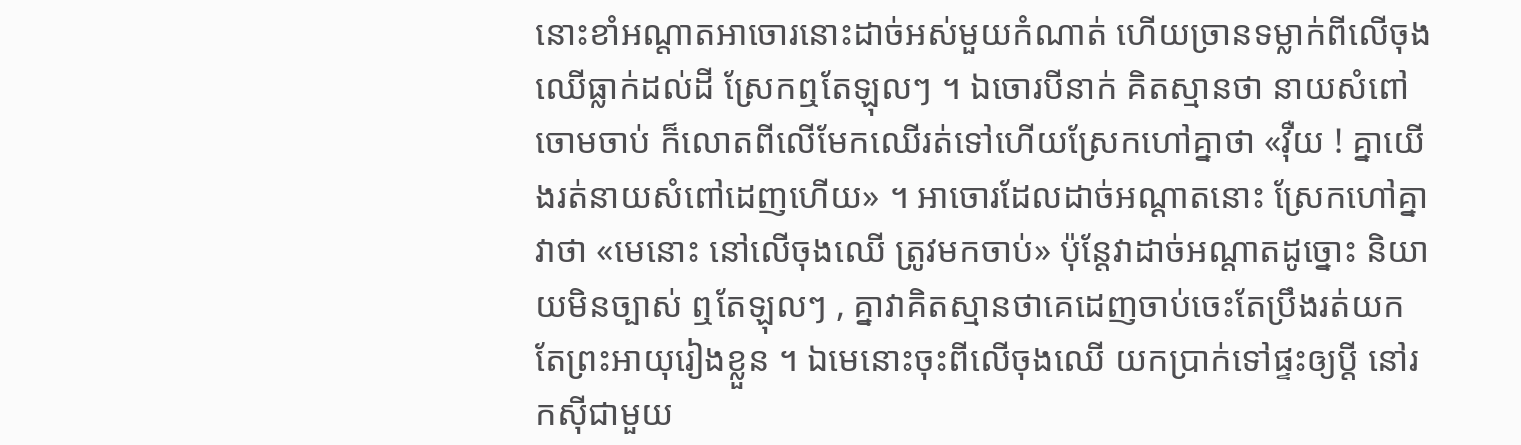នោះខាំអណ្ដាតអាចោរនោះដាច់អស់មួយកំណាត់ ហើយច្រានទម្លាក់ពីលើចុងឈើធ្លាក់ដល់ដី ស្រែកឮតែឡុលៗ ។ ឯចោរបីនាក់ គិតស្មានថា នាយសំពៅចោមចាប់ ក៏លោតពីលើមែកឈើរត់ទៅហើយស្រែកហៅគ្នាថា «វ៉ឺយ ! គ្នាយើងរត់នាយសំពៅដេញហើយ» ។ អាចោរដែលដាច់អណ្ដាតនោះ ស្រែកហៅគ្នាវាថា «មេនោះ នៅលើចុងឈើ ត្រូវមកចាប់» ប៉ុន្តែវាដាច់អណ្ដាតដូច្នោះ និយាយមិនច្បាស់ ឮតែឡុលៗ , គ្នាវាគិតស្មានថាគេដេញចាប់ចេះតែប្រឹងរត់យកតែព្រះអាយុរៀងខ្លួន ។ ឯមេនោះចុះពីលើចុងឈើ យកប្រាក់ទៅផ្ទះឲ្យប្ដី នៅរកស៊ីជាមួយ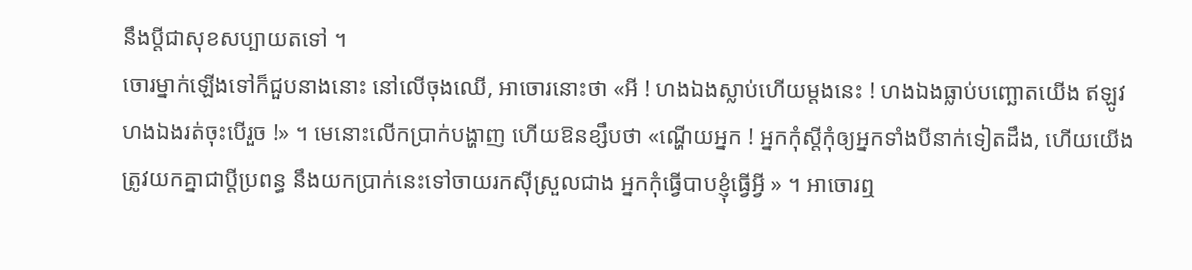នឹងប្ដីជាសុខសប្បាយតទៅ ។
ចោរម្នាក់ឡើងទៅក៏ជួបនាងនោះ នៅលើចុងឈើ, អាចោរនោះថា «អី ! ហងឯងស្លាប់ហើយម្ដងនេះ ! ហងឯងធ្លាប់បញ្ឆោតយើង ឥឡូវហងឯងរត់ចុះបើរួច !» ។ មេនោះលើកប្រាក់បង្ហាញ ហើយឱនខ្សឹបថា «ណ្ហើយអ្នក ! អ្នកកុំស្ដីកុំឲ្យអ្នកទាំងបីនាក់ទៀតដឹង, ហើយយើងត្រូវយកគ្នាជាប្ដីប្រពន្ធ នឹងយកប្រាក់នេះទៅចាយរកស៊ីស្រួលជាង អ្នកកុំធ្វើបាបខ្ញុំធ្វើអ្វី » ។ អាចោរឮ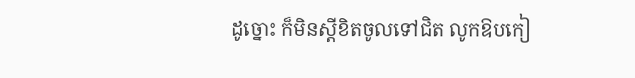ដូច្នោះ ក៏មិនស្ដីខិតចូលទៅជិត លូកឱបកៀ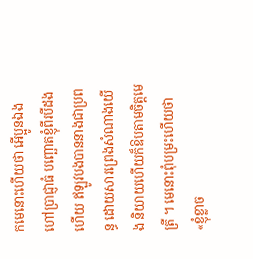កមេនោះហើយថា អើប្អូនឯងហៅប្រាជ្ញាធំ បញ្ឆោតខ្ញុំពីរបីដងហើយ ឥឡូវបងបាននាងជាប្រពន្ធ ដោយសារព្រេងសំណាងយើង និយាយហើយក៏ឱបតាមចិត្តមេត្រី ។ មេនោះពុំបម្រះហើយថា «ខ្ញុំខ្លាច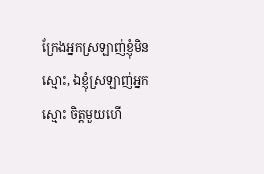ក្រែងអ្នកស្រឡាញ់ខ្ញុំមិនស្មោះ, ឯខ្ញុំស្រឡាញ់អ្នកស្មោះ ចិត្តមួយហើ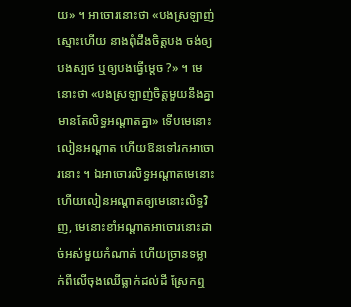យ» ។ អាចោរនោះថា «បងស្រឡាញ់ស្មោះហើយ នាងពុំដឹងចិត្តបង ចង់ឲ្យបងស្បថ ឬឲ្យបងធ្វើម្ដេច ?» ។ មេនោះថា «បងស្រឡាញ់ចិត្តមួយនឹងគ្នា មានតែលិទ្ធអណ្ដាតគ្នា» ទើបមេនោះលៀនអណ្ដាត ហើយឱនទៅរកអាចោរនោះ ។ ឯអាចោរលិទ្ធអណ្ដាតមេនោះ ហើយលៀនអណ្ដាតឲ្យមេនោះលិទ្ធវិញ, មេនោះខាំអណ្ដាតអាចោរនោះដាច់អស់មួយកំណាត់ ហើយច្រានទម្លាក់ពីលើចុងឈើធ្លាក់ដល់ដី ស្រែកឮ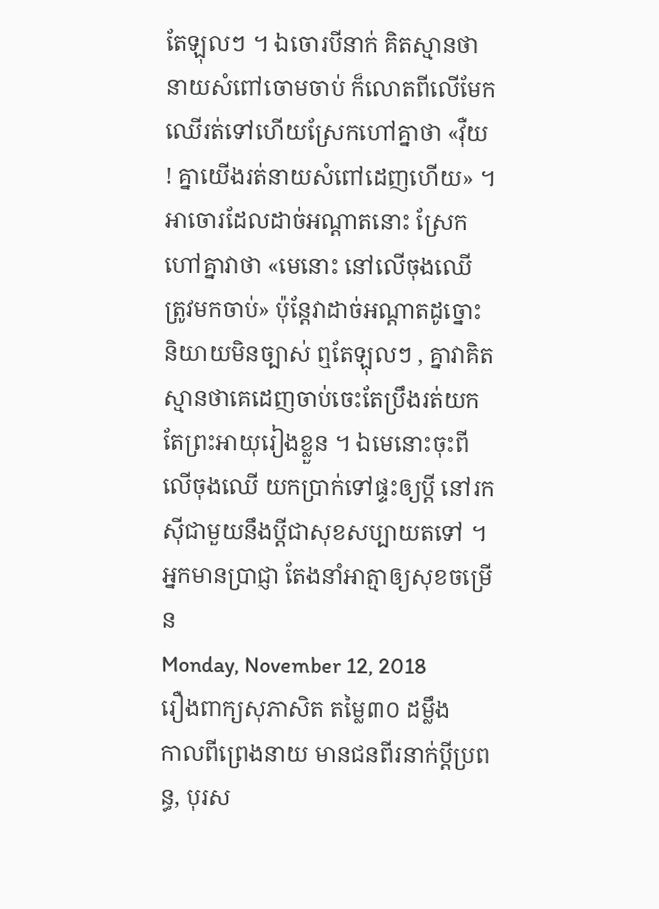តែឡុលៗ ។ ឯចោរបីនាក់ គិតស្មានថា នាយសំពៅចោមចាប់ ក៏លោតពីលើមែកឈើរត់ទៅហើយស្រែកហៅគ្នាថា «វ៉ឺយ ! គ្នាយើងរត់នាយសំពៅដេញហើយ» ។ អាចោរដែលដាច់អណ្ដាតនោះ ស្រែកហៅគ្នាវាថា «មេនោះ នៅលើចុងឈើ ត្រូវមកចាប់» ប៉ុន្តែវាដាច់អណ្ដាតដូច្នោះ និយាយមិនច្បាស់ ឮតែឡុលៗ , គ្នាវាគិតស្មានថាគេដេញចាប់ចេះតែប្រឹងរត់យកតែព្រះអាយុរៀងខ្លួន ។ ឯមេនោះចុះពីលើចុងឈើ យកប្រាក់ទៅផ្ទះឲ្យប្ដី នៅរកស៊ីជាមួយនឹងប្ដីជាសុខសប្បាយតទៅ ។
អ្នកមានប្រាជ្ញា តែងនាំអាត្មាឲ្យសុខចម្រើន
Monday, November 12, 2018
រឿងពាក្យសុភាសិត តម្លៃ៣០ ដម្លឹង
កាលពីព្រេងនាយ មានជនពីរនាក់ប្ដីប្រពន្ធ, បុរស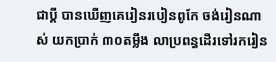ជាប្ដី បានឃើញគេរៀនរបៀនពូកែ ចង់រៀនណាស់ យកប្រាក់ ៣០តម្លឹង លាប្រពន្ធដើរទៅរករៀន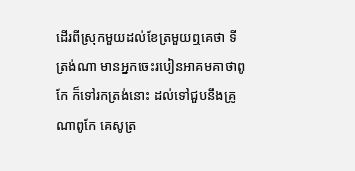ដើរពីស្រុកមួយដល់ខែត្រមួយឮគេថា ទីត្រង់ណា មានអ្នកចេះរបៀនអាគមគាថាពូកែ ក៏ទៅរកត្រង់នោះ ដល់ទៅជួបនឹងគ្រូណាពូកែ គេសូត្រ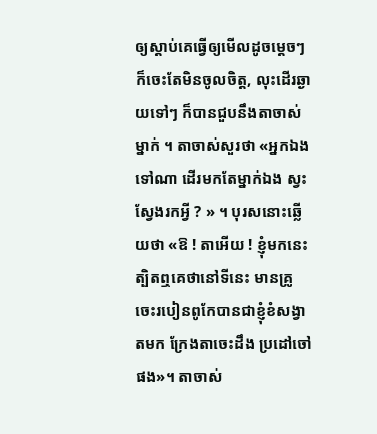ឲ្យស្ដាប់គេធ្វើឲ្យមើលដូចម្ដេចៗ ក៏ចេះតែមិនចូលចិត្ត, លុះដើរឆ្ងាយទៅៗ ក៏បានជួបនឹងតាចាស់ម្នាក់ ។ តាចាស់សួរថា «អ្នកឯងទៅណា ដើរមកតែម្នាក់ឯង ស្វះស្វែងរកអ្វី ? » ។ បុរសនោះឆ្លើយថា «ឱ ! តាអើយ ! ខ្ញុំមកនេះ ត្បិតឮគេថានៅទីនេះ មានគ្រូចេះរបៀនពូកែបានជាខ្ញុំខំសង្វាតមក ក្រែងតាចេះដឹង ប្រដៅចៅផង»។ តាចាស់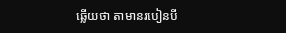ឆ្លើយថា តាមានរបៀនបី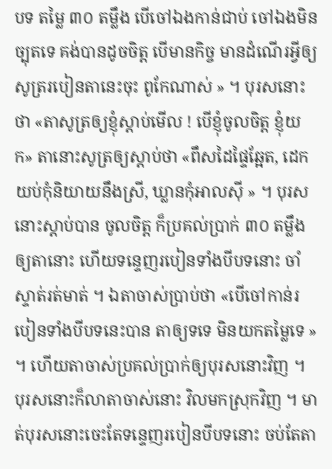បទ តម្លៃ ៣០ តម្លឹង បើចៅឯងកាន់ជាប់ ចៅឯងមិនច្បុតទេ គង់បានដូចចិត្ត បើមានកិច្ច មានដំណើរអ្វីឲ្យសូត្ររបៀនតានេះចុះ ពូកែណាស់ » ។ បុរសនោះថា «តាសូត្រឲ្យខ្ញុំស្ដាប់មើល ! បើខ្ញុំចូលចិត្ត ខ្ញុំយក» តានោះសូត្រឲ្យស្ដាប់ថា «ពឹសដៃផ្ទៃឆ្អែត, ដេកយប់កុំនិយាយនឹងស្រី, ឃ្លានកុំអាលស៊ី » ។ បុរសនោះស្ដាប់បាន ចូលចិត្ត ក៏ប្រគល់ប្រាក់ ៣០ តម្លឹងឲ្យតានោះ ហើយទន្ទេញរបៀនទាំងបីបទនោះ ចាំស្ទាត់រត់មាត់ ។ ឯតាចាស់ប្រាប់ថា «បើចៅកាន់របៀនទាំងបីបទនេះបាន តាឲ្យទទេ មិនយកតម្លៃទេ » ។ ហើយតាចាស់ប្រគល់ប្រាក់ឲ្យបុរសនោះវិញ ។ បុរសនោះក៏លាតាចាស់នោះ វិលមកស្រុកវិញ ។ មាត់បុរសនោះចេះតែទន្ទេញរបៀនបីបទនោះ ចប់តែតា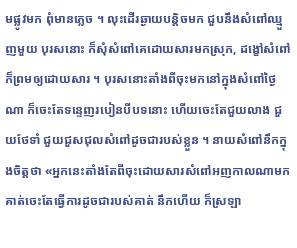មផ្លូវមក ពុំមានភ្លេច ។ លុះដើរឆ្ងាយបន្តិចមក ជួបនឹងសំពៅឈ្មួញមួយ បុរសនោះ ក៏សុំសំពៅគេដោយសារមកស្រុក, ដង្ខៅសំពៅក៏ព្រមឲ្យដោយសារ ។ បុរសនោះតាំងពីចុះមកនៅក្នុងសំពៅថ្ងៃណា ក៏ចេះតែទន្ទេញរបៀនបីបទនោះ ហើយចេះតែជួយលាង ជួយថែទាំ ជួយជួសជុលសំពៅដូចជារបស់ខ្លួន ។ នាយសំពៅនឹកក្នុងចិត្តថា «អ្នកនេះតាំងតែពីចុះដោយសារសំពៅអញកាលណាមក គាត់ចេះតែធ្វើការដូចជារបស់គាត់ នឹកហើយ ក៏ស្រឡា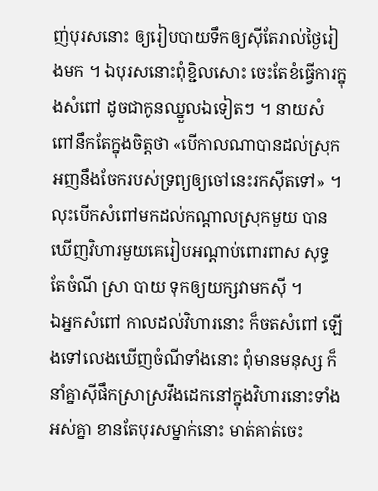ញ់បុរសនោះ ឲ្យរៀបបាយទឹកឲ្យស៊ីតែរាល់ថ្ងៃរៀងមក ។ ឯបុរសនោះពុំខ្ជិលសោះ ចេះតែខំធ្វើការក្នុងសំពៅ ដូចជាកូនឈ្នួលឯទៀតៗ ។ នាយសំពៅនឹកតែក្នុងចិត្តថា «បើកាលណាបានដល់ស្រុកអញនឹងចែករបស់ទ្រព្យឲ្យចៅនេះរកស៊ីតទៅ» ។ លុះបើកសំពៅមកដល់កណ្ដាលស្រុកមួយ បានឃើញវិហារមួយគេរៀបអណ្ដាប់ពោរពាស សុទ្ធតែចំណី ស្រា បាយ ទុកឲ្យយក្សវាមកស៊ី ។
ឯអ្នកសំពៅ កាលដល់វិហារនោះ ក៏ចតសំពៅ ឡើងទៅលេងឃើញចំណីទាំងនោះ ពុំមានមនុស្ស ក៏នាំគ្នាស៊ីផឹកស្រាស្រវឹងដេកនៅក្នុងវិហារនោះទាំងអស់គ្នា ខានតែបុរសម្នាក់នោះ មាត់គាត់ចេះ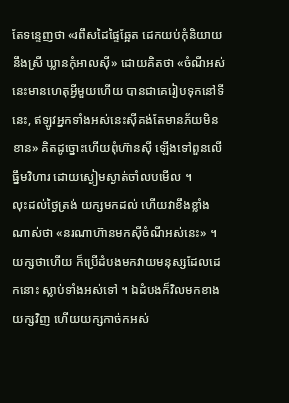តែទន្ទេញថា «រពឹសដៃផ្ទៃឆ្អែត ដេកយប់កុំនិយាយនឹងស្រី ឃ្លានកុំអាលស៊ី» ដោយគិតថា «ចំណីអស់នេះមានហេតុអ្វីមួយហើយ បានជាគេរៀបទុកនៅទីនេះ, ឥឡូវអ្នកទាំងអស់នេះស៊ីគង់តែមានភ័យមិនខាន» គិតដូច្នោះហើយពុំហ៊ានស៊ី ឡើងទៅពួនលើធ្នឹមវិហារ ដោយស្ងៀមស្ងាត់ចាំលបមើល ។
លុះដល់ថ្ងៃត្រង់ យក្សមកដល់ ហើយវាខឹងខ្លាំងណាស់ថា «នរណាហ៊ានមកស៊ីចំណីអស់នេះ» ។ យក្សថាហើយ ក៏ប្រើដំបងមកវាយមនុស្សដែលដេកនោះ ស្លាប់ទាំងអស់ទៅ ។ ឯដំបងក៏វិលមកខាងយក្សវិញ ហើយយក្សកាច់កអស់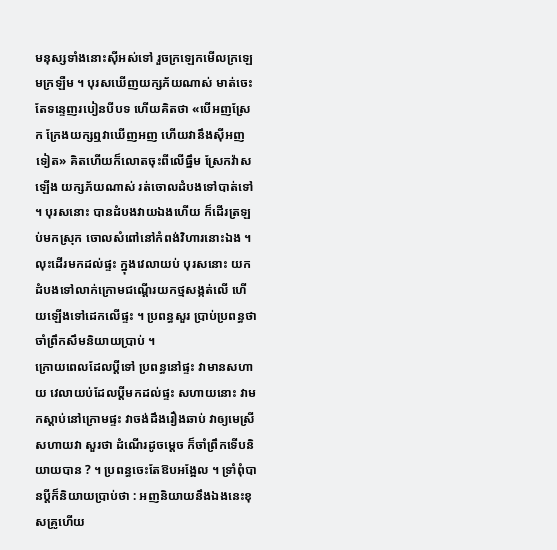មនុស្សទាំងនោះស៊ីអស់ទៅ រួចក្រឡេកមើលក្រឡេមក្រឡឺម ។ បុរសឃើញយក្សភ័យណាស់ មាត់ចេះតែទន្ទេញរបៀនបីបទ ហើយគិតថា «បើអញស្រែក ក្រែងយក្សឮវាឃើញអញ ហើយវានឹងស៊ីអញទៀត» គិតហើយក៏លោតចុះពីលើធ្នឹម ស្រែកវ៉ាសឡើង យក្សភ័យណាស់ រត់ចោលដំបងទៅបាត់ទៅ ។ បុរសនោះ បានដំបងវាយឯងហើយ ក៏ដើរត្រឡប់មកស្រុក ចោលសំពៅនៅកំពង់វិហារនោះឯង ។ លុះដើរមកដល់ផ្ទះ ក្នុងវេលាយប់ បុរសនោះ យកដំបងទៅលាក់ក្រោមជណ្ដើរយកថ្មសង្កត់លើ ហើយឡើងទៅដេកលើផ្ទះ ។ ប្រពន្ធសួរ ប្រាប់ប្រពន្ធថា ចាំព្រឹកសឹមនិយាយប្រាប់ ។
ក្រោយពេលដែលប្ដីទៅ ប្រពន្ធនៅផ្ទះ វាមានសហាយ វេលាយប់ដែលប្ដីមកដល់ផ្ទះ សហាយនោះ វាមកស្ដាប់នៅក្រោមផ្ទះ វាចង់ដឹងរឿងឆាប់ វាឲ្យមេស្រីសហាយវា សួរថា ដំណើរដូចម្ដេច ក៏ចាំព្រឹកទើបនិយាយបាន ? ។ ប្រពន្ធចេះតែឱបអង្អែល ។ ទ្រាំពុំបានប្ដីក៏និយាយប្រាប់ថា : អញនិយាយនឹងឯងនេះខុសគ្រូហើយ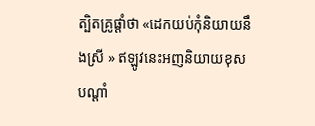ត្បិតគ្រូផ្ដាំថា «ដេកយប់កុំនិយាយនឹងស្រី » ឥឡូវនេះអញនិយាយខុសបណ្ដាំ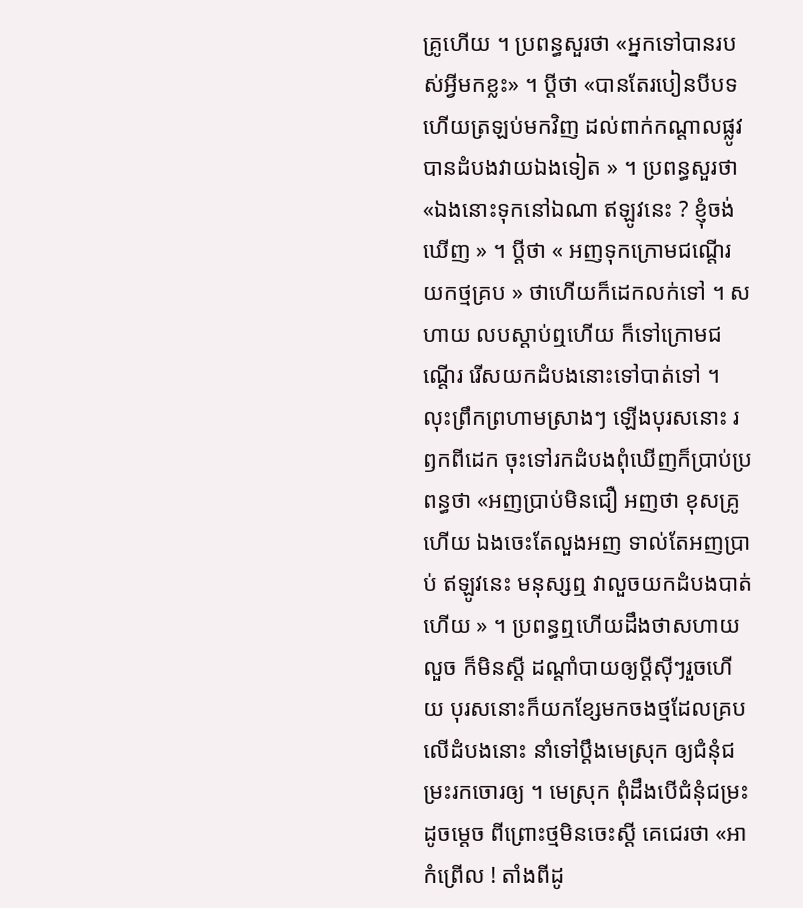គ្រូហើយ ។ ប្រពន្ធសួរថា «អ្នកទៅបានរបស់អ្វីមកខ្លះ» ។ ប្ដីថា «បានតែរបៀនបីបទហើយត្រឡប់មកវិញ ដល់ពាក់កណ្ដាលផ្លូវ បានដំបងវាយឯងទៀត » ។ ប្រពន្ធសួរថា «ឯងនោះទុកនៅឯណា ឥឡូវនេះ ? ខ្ញុំចង់ឃើញ » ។ ប្ដីថា « អញទុកក្រោមជណ្ដើរ យកថ្មគ្រប » ថាហើយក៏ដេកលក់ទៅ ។ សហាយ លបស្ដាប់ឮហើយ ក៏ទៅក្រោមជណ្ដើរ រើសយកដំបងនោះទៅបាត់ទៅ ។
លុះព្រឹកព្រហាមស្រាងៗ ឡើងបុរសនោះ រឭកពីដេក ចុះទៅរកដំបងពុំឃើញក៏ប្រាប់ប្រពន្ធថា «អញប្រាប់មិនជឿ អញថា ខុសគ្រូហើយ ឯងចេះតែលួងអញ ទាល់តែអញប្រាប់ ឥឡូវនេះ មនុស្សឮ វាលួចយកដំបងបាត់ហើយ » ។ ប្រពន្ធឮហើយដឹងថាសហាយលួច ក៏មិនស្ដី ដណ្ដាំបាយឲ្យប្ដីស៊ីៗរួចហើយ បុរសនោះក៏យកខ្សែមកចងថ្មដែលគ្របលើដំបងនោះ នាំទៅប្ដឹងមេស្រុក ឲ្យជំនុំជម្រះរកចោរឲ្យ ។ មេស្រុក ពុំដឹងបើជំនុំជម្រះដូចម្ដេច ពីព្រោះថ្មមិនចេះស្ដី គេជេរថា «អាកំព្រើល ! តាំងពីដូ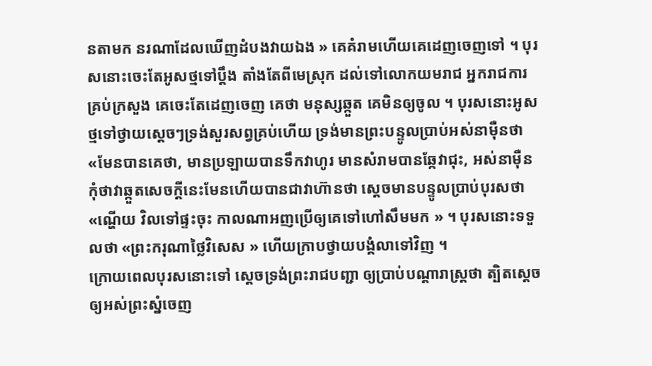នតាមក នរណាដែលឃើញដំបងវាយឯង » គេគំរាមហើយគេដេញចេញទៅ ។ បុរសនោះចេះតែអូសថ្មទៅប្ដឹង តាំងតែពីមេស្រុក ដល់ទៅលោកយមរាជ អ្នករាជការគ្រប់ក្រសួង គេចេះតែដេញចេញ គេថា មនុស្សឆ្កួត គេមិនឲ្យចូល ។ បុរសនោះអូសថ្មទៅថ្វាយស្ដេចៗទ្រង់សួរសព្វគ្រប់ហើយ ទ្រង់មានព្រះបន្ទូលប្រាប់អស់នាម៉ឺនថា «មែនបានគេថា, មានប្រឡាយបានទឹកវាហូរ មានសំរាមបានឆ្កែវាជុះ, អស់នាម៉ឺនកុំថាវាឆ្កួតសេចក្ដីនេះមែនហើយបានជាវាហ៊ានថា ស្ដេចមានបន្ទូលប្រាប់បុរសថា «ណ្ហើយ វិលទៅផ្ទះចុះ កាលណាអញប្រើឲ្យគេទៅហៅសឹមមក » ។ បុរសនោះទទួលថា «ព្រះករុណាថ្លៃវិសេស » ហើយក្រាបថ្វាយបង្គំលាទៅវិញ ។
ក្រោយពេលបុរសនោះទៅ ស្ដេចទ្រង់ព្រះរាជបញ្ជា ឲ្យប្រាប់បណ្ដារាស្ត្រថា ត្បិតស្ដេចឲ្យអស់ព្រះស្នំចេញ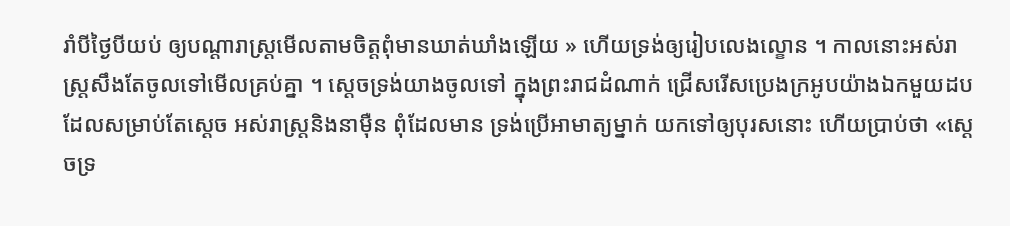រាំបីថ្ងៃបីយប់ ឲ្យបណ្ដារាស្ត្រមើលតាមចិត្តពុំមានឃាត់ឃាំងឡើយ » ហើយទ្រង់ឲ្យរៀបលេងល្ខោន ។ កាលនោះអស់រាស្ត្រសឹងតែចូលទៅមើលគ្រប់គ្នា ។ ស្ដេចទ្រង់យាងចូលទៅ ក្នុងព្រះរាជដំណាក់ ជ្រើសរើសប្រេងក្រអូបយ៉ាងឯកមួយដបដែលសម្រាប់តែស្ដេច អស់រាស្ត្រនិងនាម៉ឺន ពុំដែលមាន ទ្រង់ប្រើអាមាត្យម្នាក់ យកទៅឲ្យបុរសនោះ ហើយប្រាប់ថា «ស្ដេចទ្រ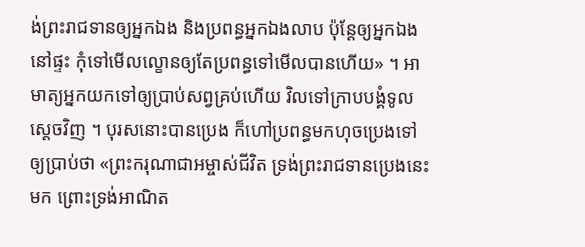ង់ព្រះរាជទានឲ្យអ្នកឯង និងប្រពន្ធអ្នកឯងលាប ប៉ុន្តែឲ្យអ្នកឯងនៅផ្ទះ កុំទៅមើលល្ខោនឲ្យតែប្រពន្ធទៅមើលបានហើយ» ។ អាមាត្យអ្នកយកទៅឲ្យប្រាប់សព្វគ្រប់ហើយ វិលទៅក្រាបបង្គំទូលស្ដេចវិញ ។ បុរសនោះបានប្រេង ក៏ហៅប្រពន្ធមកហុចប្រេងទៅឲ្យប្រាប់ថា «ព្រះករុណាជាអម្ចាស់ជីវិត ទ្រង់ព្រះរាជទានប្រេងនេះមក ព្រោះទ្រង់អាណិត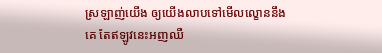ស្រឡាញ់យើង ឲ្យយើងលាបទៅមើលល្ខោននឹងគេ តែឥឡូវនេះអញឈឺ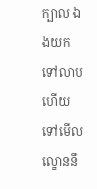ក្បាល ឯងយកទៅលាប ហើយទៅមើលល្ខោននឹ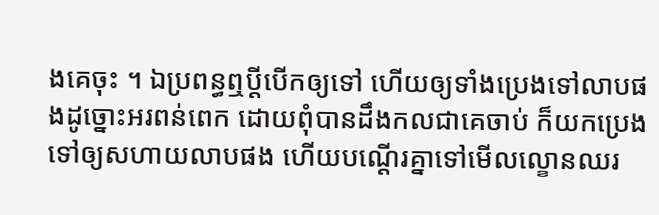ងគេចុះ ។ ឯប្រពន្ធឮប្ដីបើកឲ្យទៅ ហើយឲ្យទាំងប្រេងទៅលាបផងដូច្នោះអរពន់ពេក ដោយពុំបានដឹងកលជាគេចាប់ ក៏យកប្រេងទៅឲ្យសហាយលាបផង ហើយបណ្ដើរគ្នាទៅមើលល្ខោនឈរ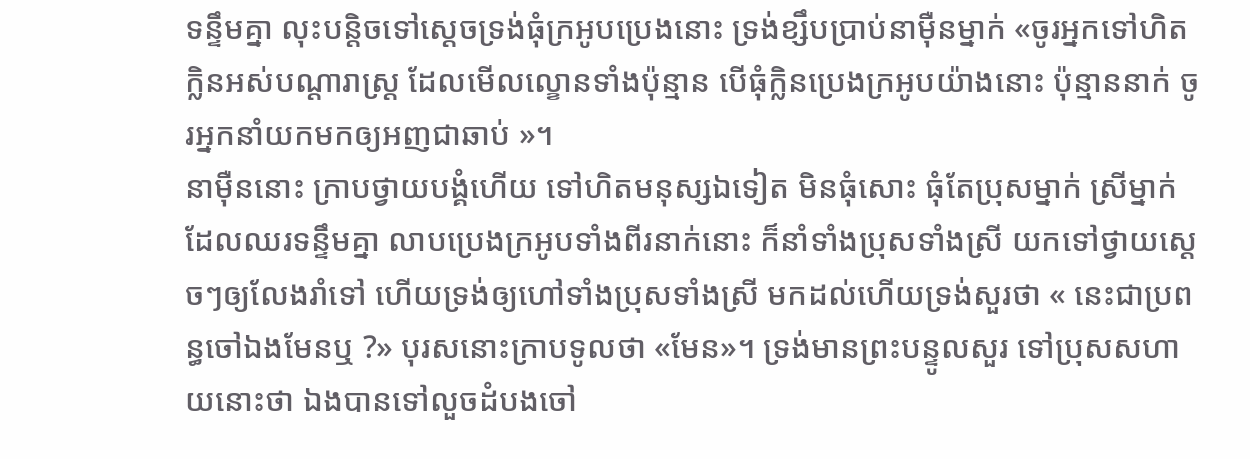ទន្ទឹមគ្នា លុះបន្តិចទៅស្ដេចទ្រង់ធុំក្រអូបប្រេងនោះ ទ្រង់ខ្សឹបប្រាប់នាម៉ឺនម្នាក់ «ចូរអ្នកទៅហិតក្លិនអស់បណ្ដារាស្ត្រ ដែលមើលល្ខោនទាំងប៉ុន្មាន បើធុំក្លិនប្រេងក្រអូបយ៉ាងនោះ ប៉ុន្មាននាក់ ចូរអ្នកនាំយកមកឲ្យអញជាឆាប់ »។
នាម៉ឺននោះ ក្រាបថ្វាយបង្គំហើយ ទៅហិតមនុស្សឯទៀត មិនធុំសោះ ធុំតែប្រុសម្នាក់ ស្រីម្នាក់ ដែលឈរទន្ទឹមគ្នា លាបប្រេងក្រអូបទាំងពីរនាក់នោះ ក៏នាំទាំងប្រុសទាំងស្រី យកទៅថ្វាយស្ដេចៗឲ្យលែងរាំទៅ ហើយទ្រង់ឲ្យហៅទាំងប្រុសទាំងស្រី មកដល់ហើយទ្រង់សួរថា « នេះជាប្រពន្ធចៅឯងមែនឬ ?» បុរសនោះក្រាបទូលថា «មែន»។ ទ្រង់មានព្រះបន្ទូលសួរ ទៅប្រុសសហាយនោះថា ឯងបានទៅលួចដំបងចៅ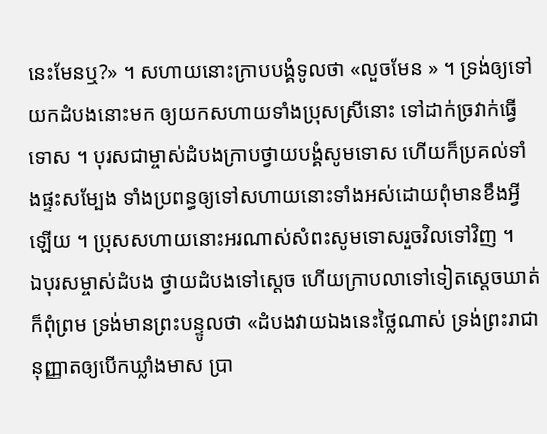នេះមែនឬ?» ។ សហាយនោះក្រាបបង្គំទូលថា «លួចមែន » ។ ទ្រង់ឲ្យទៅយកដំបងនោះមក ឲ្យយកសហាយទាំងប្រុសស្រីនោះ ទៅដាក់ច្រវាក់ធ្វើទោស ។ បុរសជាម្ចាស់ដំបងក្រាបថ្វាយបង្គំសូមទោស ហើយក៏ប្រគល់ទាំងផ្ទះសម្បែង ទាំងប្រពន្ធឲ្យទៅសហាយនោះទាំងអស់ដោយពុំមានខឹងអ្វីឡើយ ។ ប្រុសសហាយនោះអរណាស់សំពះសូមទោសរួចវិលទៅវិញ ។
ឯបុរសម្ចាស់ដំបង ថ្វាយដំបងទៅស្ដេច ហើយក្រាបលាទៅទៀតស្ដេចឃាត់ក៏ពុំព្រម ទ្រង់មានព្រះបន្ទូលថា «ដំបងវាយឯងនេះថ្លៃណាស់ ទ្រង់ព្រះរាជានុញ្ញាតឲ្យបើកឃ្លាំងមាស ប្រា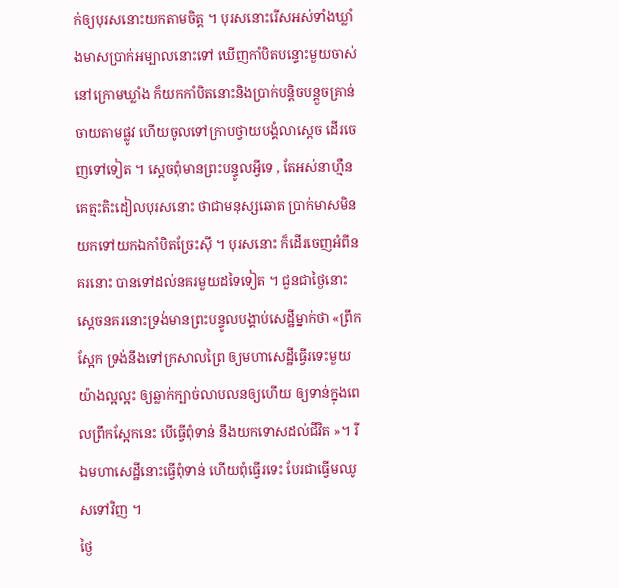ក់ឲ្យបុរសនោះយកតាមចិត្ត ។ បុរសនោះរើសអស់ទាំងឃ្លាំងមាសប្រាក់អម្បាលនោះទៅ ឃើញកាំបិតបន្ទោះមួយចាស់នៅក្រោមឃ្លាំង ក៏យកកាំបិតនោះនិងប្រាក់បន្តិចបន្តួចគ្រាន់ចាយតាមផ្លូវ ហើយចូលទៅក្រាបថ្វាយបង្គំលាស្ដេច ដើរចេញទៅទៀត ។ ស្ដេចពុំមានព្រះបន្ទូលអ្វីទេ , តែអស់នាហ្មឺន គេត្មះតិះដៀលបុរសនោះ ថាជាមនុស្សឆោត ប្រាក់មាសមិនយកទៅយកឯកាំបិតច្រែះស៊ី ។ បុរសនោះ ក៏ដើរចេញអំពីនគរនោះ បានទៅដល់នគរមួយដទៃទៀត ។ ជួនជាថ្ងៃនោះ ស្ដេចនគរនោះទ្រង់មានព្រះបន្ទូលបង្គាប់សេដ្ឋីម្នាក់ថា «ព្រឹកស្អែក ទ្រង់នឹងទៅក្រសាលព្រៃ ឲ្យមហាសេដ្ឋីធ្វើរទេះមួយយ៉ាងល្អល្អះ ឲ្យឆ្លាក់ក្បាច់លាបលនឲ្យហើយ ឲ្យទាន់ក្នុងពេលព្រឹកស្អែកនេះ បើធ្វើពុំទាន់ នឹងយកទោសដល់ជីវិត »។ រីឯមហាសេដ្ឋីនោះធ្វើពុំទាន់ ហើយពុំធ្វើរទេះ បែរជាធ្វើមឈូសទៅវិញ ។
ថ្ងៃ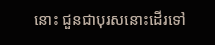នោះ ជួនជាបុរសនោះដើរទៅ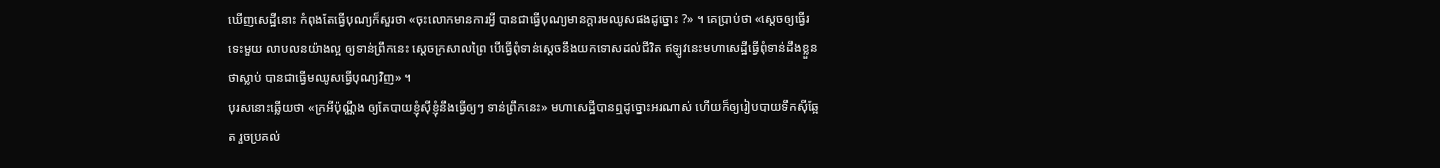ឃើញសេដ្ឋីនោះ កំពុងតែធ្វើបុណ្យក៏សួរថា «ចុះលោកមានការអ្វី បានជាធ្វើបុណ្យមានក្ដារមឈូសផងដូច្នោះ ?» ។ គេប្រាប់ថា «ស្ដេចឲ្យធ្វើរទេះមួយ លាបលនយ៉ាងល្អ ឲ្យទាន់ព្រឹកនេះ ស្ដេចក្រសាលព្រៃ បើធ្វើពុំទាន់ស្ដេចនឹងយកទោសដល់ជីវិត ឥឡូវនេះមហាសេដ្ឋីធ្វើពុំទាន់ដឹងខ្លួនថាស្លាប់ បានជាធ្វើមឈូសធ្វើបុណ្យវិញ» ។
បុរសនោះឆ្លើយថា «ក្រអីប៉ុណ្ណឹង ឲ្យតែបាយខ្ញុំស៊ីខ្ញុំនឹងធ្វើឲ្យៗ ទាន់ព្រឹកនេះ» មហាសេដ្ឋីបានឮដូច្នោះអរណាស់ ហើយក៏ឲ្យរៀបបាយទឹកស៊ីឆ្អែត រួចប្រគល់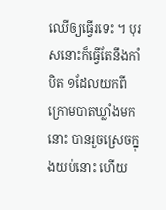ឈើឲ្យធ្វើរទេះ ។ បុរសនោះក៏ធ្វើតែនឹងកាំបិត ១ដែលយកពីក្រោមបាតឃ្លាំងមកនោះ បានរួចស្រេចក្នុងយប់នោះ ហើយ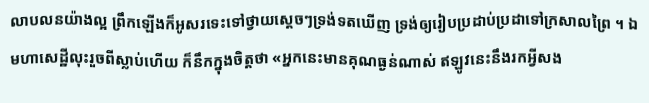លាបលនយ៉ាងល្អ ព្រឹកឡើងក៏អូសរទេះទៅថ្វាយស្ដេចៗទ្រង់ទតឃើញ ទ្រង់ឲ្យរៀបប្រដាប់ប្រដាទៅក្រសាលព្រៃ ។ ឯមហាសេដ្ឋីលុះរួចពីស្លាប់ហើយ ក៏នឹកក្នុងចិត្តថា «អ្នកនេះមានគុណធ្ងន់ណាស់ ឥឡូវនេះនឹងរកអ្វីសង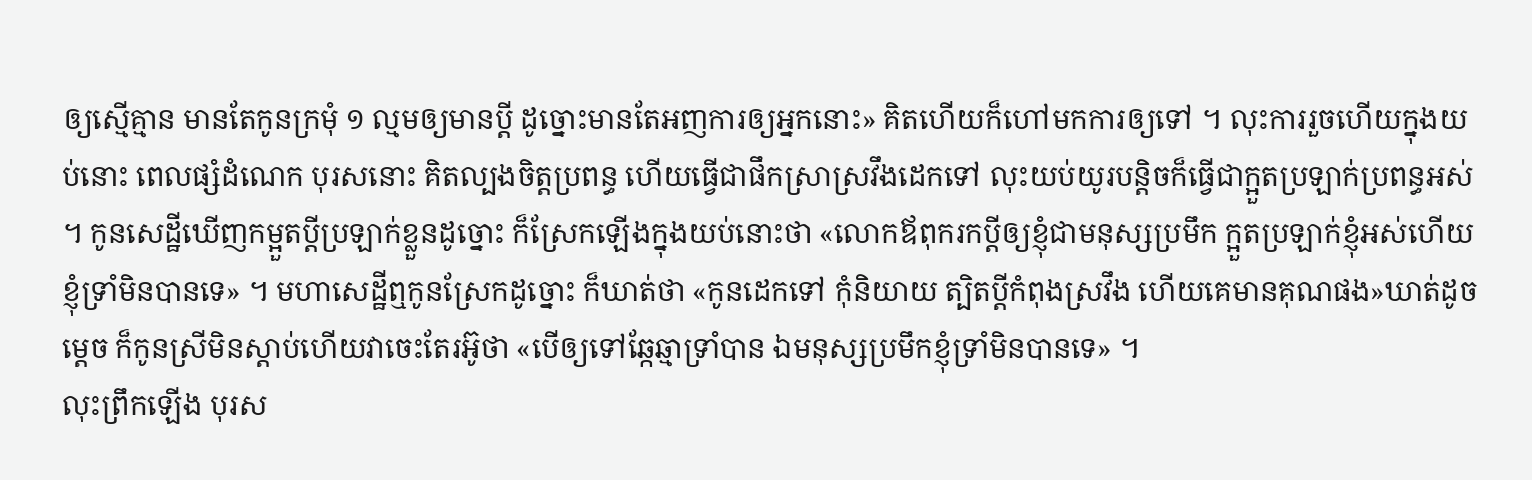ឲ្យស្មើគ្មាន មានតែកូនក្រមុំ ១ ល្មមឲ្យមានប្ដី ដូច្នោះមានតែអញការឲ្យអ្នកនោះ» គិតហើយក៏ហៅមកការឲ្យទៅ ។ លុះការរួចហើយក្នុងយប់នោះ ពេលផ្សំដំណេក បុរសនោះ គិតល្បងចិត្តប្រពន្ធ ហើយធ្វើជាផឹកស្រាស្រវឹងដេកទៅ លុះយប់យូរបន្តិចក៏ធ្វើជាក្អួតប្រឡាក់ប្រពន្ធអស់ ។ កូនសេដ្ឋីឃើញកម្អួតប្ដីប្រឡាក់ខ្លួនដូច្នោះ ក៏ស្រែកឡើងក្នុងយប់នោះថា «លោកឪពុករកប្ដីឲ្យខ្ញុំជាមនុស្សប្រមឹក ក្អួតប្រឡាក់ខ្ញុំអស់ហើយ ខ្ញុំទ្រាំមិនបានទេ» ។ មហាសេដ្ឋីឮកូនស្រែកដូច្នោះ ក៏ឃាត់ថា «កូនដេកទៅ កុំនិយាយ ត្បិតប្ដីកំពុងស្រវឹង ហើយគេមានគុណផង»ឃាត់ដូចម្ដេច ក៏កូនស្រីមិនស្ដាប់ហើយវាចេះតែរអ៊ូថា «បើឲ្យទៅឆ្កែឆ្មាទ្រាំបាន ឯមនុស្សប្រមឹកខ្ញុំទ្រាំមិនបានទេ» ។
លុះព្រឹកឡើង បុរស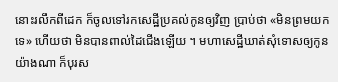នោះរលឹកពីដេក ក៏ចូលទៅរកសេដ្ឋីប្រគល់កូនឲ្យវិញ ប្រាប់ថា «មិនព្រមយកទេ» ហើយថា មិនបានពាល់ដៃជើងឡើយ ។ មហាសេដ្ឋីឃាត់សុំទោសឲ្យកូនយ៉ាងណា ក៏បុរស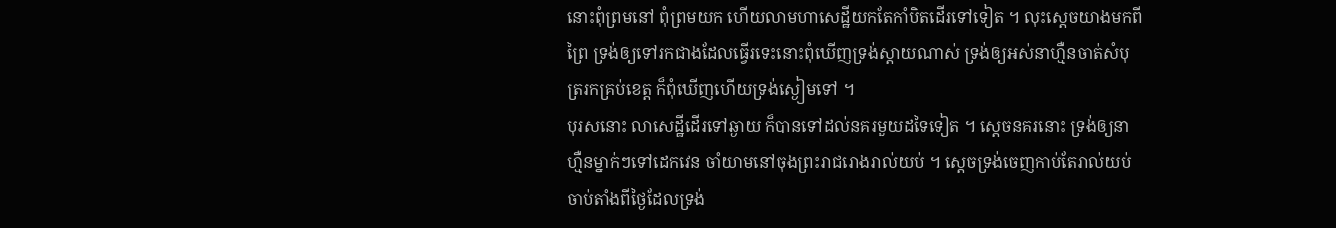នោះពុំព្រមនៅ ពុំព្រមយក ហើយលាមហាសេដ្ឋីយកតែកាំបិតដើរទៅទៀត ។ លុះស្ដេចយាងមកពីព្រៃ ទ្រង់ឲ្យទៅរកជាងដែលធ្វើរទេះនោះពុំឃើញទ្រង់ស្ដាយណាស់ ទ្រង់ឲ្យអស់នាហ្មឺនចាត់សំបុត្ររកគ្រប់ខេត្ត ក៏ពុំឃើញហើយទ្រង់ស្ងៀមទៅ ។
បុរសនោះ លាសេដ្ឋីដើរទៅឆ្ងាយ ក៏បានទៅដល់នគរមួយដទៃទៀត ។ ស្ដេចនគរនោះ ទ្រង់ឲ្យនាហ្មឺនម្នាក់ៗទៅដេកវេន ចាំយាមនៅចុងព្រះរាជរោងរាល់យប់ ។ ស្ដេចទ្រង់ចេញកាប់តែរាល់យប់ ចាប់តាំងពីថ្ងៃដែលទ្រង់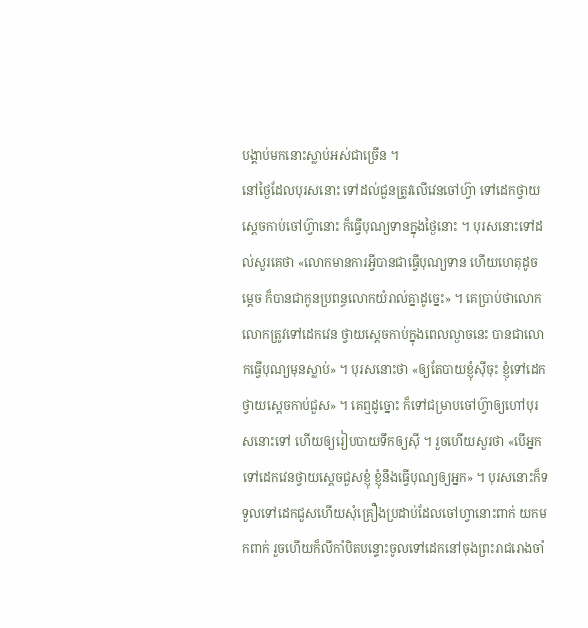បង្គាប់មកនោះស្លាប់អស់ជាច្រើន ។
នៅថ្ងៃដែលបុរសនោះ ទៅដល់ជួនត្រូវលើវេនចៅហ៊្វា ទៅដេកថ្វាយស្ដេចកាប់ចៅហ៊្វានោះ ក៏ធ្វើបុណ្យទានក្នុងថ្ងៃនោះ ។ បុរសនោះទៅដល់សួរគេថា «លោកមានការអ្វីបានជាធ្វើបុណ្យទាន ហើយហេតុដូចម្ដេច ក៏បានជាកូនប្រពន្ធលោកយំរាល់គ្នាដូច្នេះ» ។ គេប្រាប់ថាលោក លោកត្រូវទៅដេកវេន ថ្វាយស្ដេចកាប់ក្នុងពេលល្ងាចនេះ បានជាលោកធ្វើបុណ្យមុនស្លាប់» ។ បុរសនោះថា «ឲ្យតែបាយខ្ញុំស៊ីចុះ ខ្ញុំទៅដេកថ្វាយស្ដេចកាប់ជួស» ។ គេឮដូច្នោះ ក៏ទៅជម្រាបចៅហ៊្វាឲ្យហៅបុរសនោះទៅ ហើយឲ្យរៀបបាយទឹកឲ្យស៊ី ។ រួចហើយសួរថា «បើអ្នកទៅដេកវេនថ្វាយស្ដេចជួសខ្ញុំ ខ្ញុំនឹងធ្វើបុណ្យឲ្យអ្នក» ។ បុរសនោះក៏ទទួលទៅដេកជួសហើយសុំគ្រឿងប្រដាប់ដែលចៅហ្វានោះពាក់ យកមកពាក់ រួចហើយក៏លីកាំបិតបន្ទោះចូលទៅដេកនៅចុងព្រះរាជរោងចាំ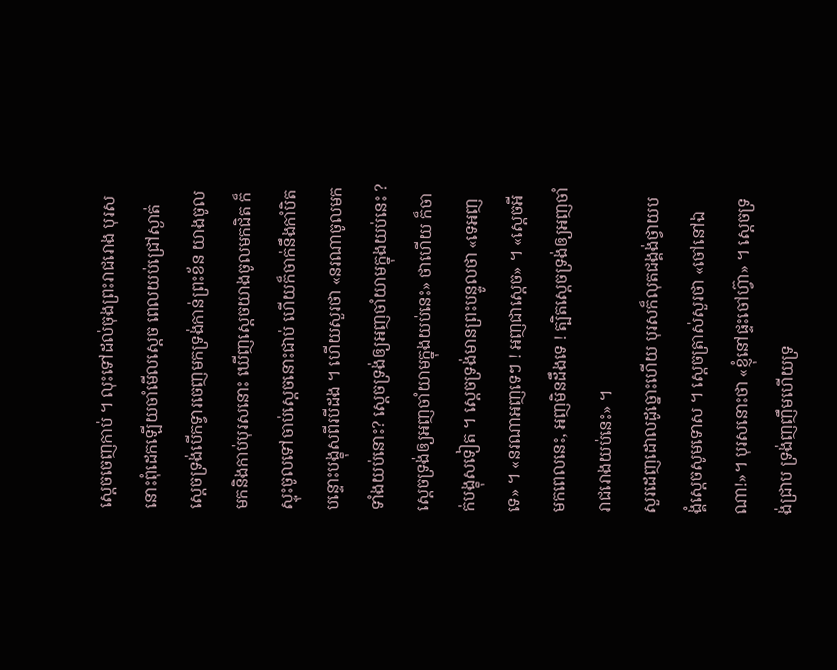ស្ដេចចេញកាប់ ។ លុះទៅដល់ចុងព្រះរាជរោង បុរសនោះពុំដេកឡើយចាំមើលស្ដេច ពេលយប់ជ្រៅស្ងាត់ ស្ដេចទ្រង់បើកទ្វារចេញមកទ្រង់កាន់ព្រះខ័ន យាងចូលមកនិងកាប់បុរសនោះ ឃើញស្ដេចយាងចូលមកជិត ក៏ស្ទុះចូលទៅចាប់ស្ដេចនោះជាប់ ហើយក៏ចាក់នឹងកាំបិតបន្ទោះបង្ខុសពីរបីដង ។ ហើយសួរថា «នរណាចូលមកទាំងយប់នោះ? ស្ដេចទ្រង់ឲ្យអញចាំយាមក្នុងយប់នេះ ? ស្ដេចទ្រង់ឲ្យអញចាំយាមក្នុងយប់នេះ» ថាហើយ ក៏ចាក់បង្ខុសទៀត ។ ស្ដេចទ្រង់មានព្រះបន្ទូលថា «ទេអញទេ» ។ «នរណាអញទេៗ ! អញជាស្ដេច» ។ «ស្ដេចអីមកពេលនេះ, អញមិនដឹងទេ ! ត្បិតស្ដេចទ្រង់ឲ្យអញចាំរាជរោងយប់នេះ» ។
សួរដេញដោលដូច្នោះហើយ បុរសក៏លុតជង្គង់ថ្វាយបង្គំស្ដេចសូមទោស ។ ស្ដេចត្រាស់សួរថា «ចៅនៅឯណា!»។ បុរសនោះថា «ខ្ញុំនៅផ្ទះចៅហ៊្វា» ។ ស្ដេចទ្រង់ជ្រាប ទ្រង់ញញឹមហើយទ្រ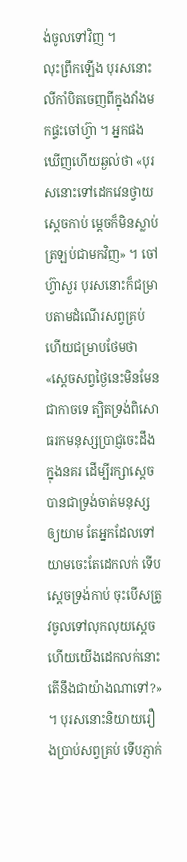ង់ចូលទៅវិញ ។
លុះព្រឹកឡើង បុរសនោះ លីកាំបិតចេញពីក្នុងវាំងមកផ្ទះចៅហ៊្វា ។ អ្នកផងឃើញហើយឆ្ងល់ថា «បុរសនោះទៅដេកវេនថ្វាយស្ដេចកាប់ ម្ដេចក៏មិនស្លាប់ត្រឡប់ជាមកវិញ» ។ ចៅហ៊្វាសួរ បុរសនោះក៏ជម្រាបតាមដំណើរសព្វគ្រប់ហើយជម្រាបថែមថា «ស្ដេចសព្វថ្ងៃនេះមិនមែនជាកាចទេ ត្បិតទ្រង់ពិសោធរកមនុស្សប្រាជ្ញចេះដឹងក្នុងនគរ ដើម្បីរក្សាស្ដេចបានជាទ្រង់ចាត់មនុស្សឲ្យយាម តែអ្នកដែលទៅយាមចេះតែដេកលក់ ទើបស្ដេចទ្រង់កាប់ ចុះបើសត្រូវចូលទៅលុកលុយស្ដេចហើយយើងដេកលក់នោះ តើនឹងជាយ៉ាងណាទៅ?» ។ បុរសនោះនិយាយរឿងប្រាប់សព្វគ្រប់ ទើបភ្ញាក់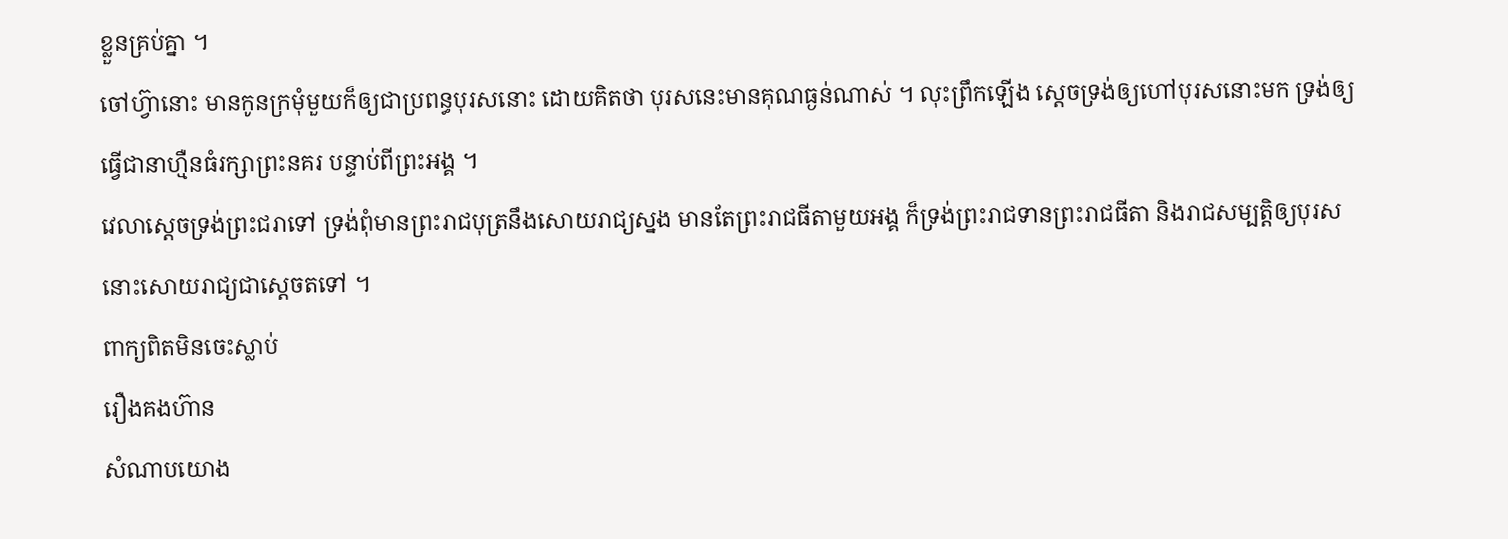ខ្លួនគ្រប់គ្នា ។
ចៅហ៊្វានោះ មានកូនក្រមុំមួយក៏ឲ្យជាប្រពន្ធបុរសនោះ ដោយគិតថា បុរសនេះមានគុណធ្ងន់ណាស់ ។ លុះព្រឹកឡើង ស្ដេចទ្រង់ឲ្យហៅបុរសនោះមក ទ្រង់ឲ្យធ្វើជានាហ្មឺនធំរក្សាព្រះនគរ បន្ទាប់ពីព្រះអង្គ ។
វេលាស្ដេចទ្រង់ព្រះជរាទៅ ទ្រង់ពុំមានព្រះរាជបុត្រនឹងសោយរាជ្យស្នង មានតែព្រះរាជធីតាមួយអង្គ ក៏ទ្រង់ព្រះរាជទានព្រះរាជធីតា និងរាជសម្បត្តិឲ្យបុរសនោះសោយរាជ្យជាស្ដេចតទៅ ។
ពាក្យពិតមិនចេះស្លាប់
រឿងគងហ៊ាន
សំណាបយោង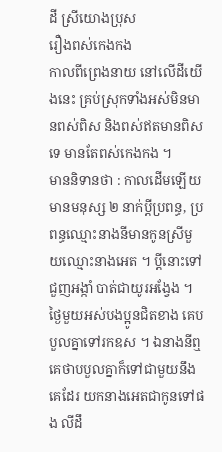ដី ស្រីយោងប្រុស
រឿងពស់កេងកង
កាលពីព្រេងនាយ នៅលើដីយើងនេះ គ្រប់ស្រុកទាំងអស់មិនមានពស់ពិស និងពស់ឥតមានពិសទេ មានតែពស់កេងកង ។
មាននិទានថា : កាលដើមឡើយ មានមនុស្ស ២ នាក់ប្ដីប្រពន្ធ, ប្រពន្ធឈ្មោះនាងនីមានកូនស្រីមួយឈ្មោះនាងអេត ។ ប្ដីនោះទៅជួញអង្កាំ បាត់ជាយូរអង្វែង ។ ថ្ងៃមួយអស់បងប្អូនជិតខាង គេបបួលគ្នាទៅរកឧស ។ ឯនាងនីឮគេថាបបួលគ្នាក៏ទៅជាមួយនឹងគេដែរ យកនាងអេតជាកូនទៅផង លីដឹ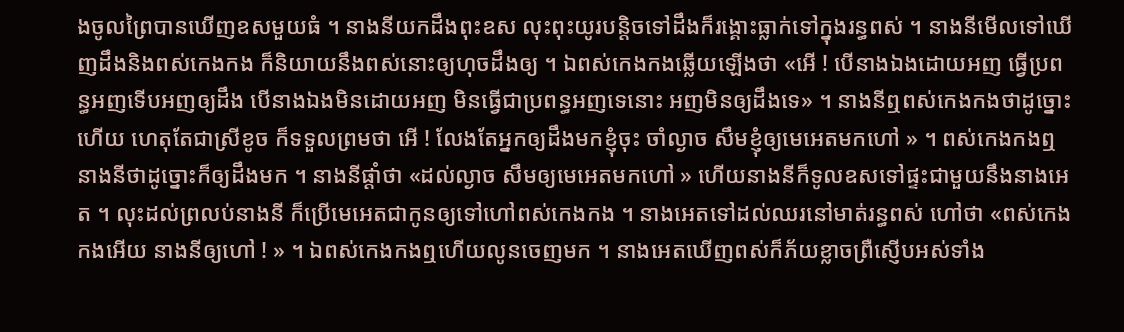ងចូលព្រៃបានឃើញឧសមួយធំ ។ នាងនីយកដឹងពុះឧស លុះពុះយូរបន្តិចទៅដឹងក៏រង្គោះធ្លាក់ទៅក្នុងរន្ធពស់ ។ នាងនីមើលទៅឃើញដឹងនិងពស់កេងកង ក៏និយាយនឹងពស់នោះឲ្យហុចដឹងឲ្យ ។ ឯពស់កេងកងឆ្លើយឡើងថា «អើ ! បើនាងឯងដោយអញ ធ្វើប្រពន្ធអញទើបអញឲ្យដឹង បើនាងឯងមិនដោយអញ មិនធ្វើជាប្រពន្ធអញទេនោះ អញមិនឲ្យដឹងទេ» ។ នាងនីឮពស់កេងកងថាដូច្នោះហើយ ហេតុតែជាស្រីខូច ក៏ទទួលព្រមថា អើ ! លែងតែអ្នកឲ្យដឹងមកខ្ញុំចុះ ចាំល្ងាច សឹមខ្ញុំឲ្យមេអេតមកហៅ » ។ ពស់កេងកងឮនាងនីថាដូច្នោះក៏ឲ្យដឹងមក ។ នាងនីផ្ដាំថា «ដល់ល្ងាច សឹមឲ្យមេអេតមកហៅ » ហើយនាងនីក៏ទូលឧសទៅផ្ទះជាមួយនឹងនាងអេត ។ លុះដល់ព្រលប់នាងនី ក៏ប្រើមេអេតជាកូនឲ្យទៅហៅពស់កេងកង ។ នាងអេតទៅដល់ឈរនៅមាត់រន្ធពស់ ហៅថា «ពស់កេងកងអើយ នាងនីឲ្យហៅ ! » ។ ឯពស់កេងកងឮហើយលូនចេញមក ។ នាងអេតឃើញពស់ក៏ភ័យខ្លាចព្រឺស្ញើបអស់ទាំង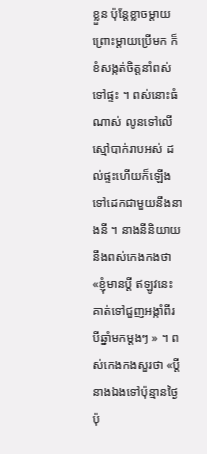ខ្លួន ប៉ុន្តែខ្លាចម្ដាយព្រោះម្ដាយប្រើមក ក៏ខំសង្កត់ចិត្តនាំពស់ទៅផ្ទះ ។ ពស់នោះធំណាស់ លូនទៅលើស្មៅបាក់រាបអស់ ដល់ផ្ទះហើយក៏ឡើងទៅដេកជាមួយនឹងនាងនី ។ នាងនីនិយាយនឹងពស់កេងកងថា «ខ្ញុំមានប្ដី ឥឡូវនេះគាត់ទៅជួញអង្កាំពីរ បីឆ្នាំមកម្ដងៗ » ។ ពស់កេងកងសួរថា «ប្ដីនាងឯងទៅប៉ុន្មានថ្ងៃ ប៉ុ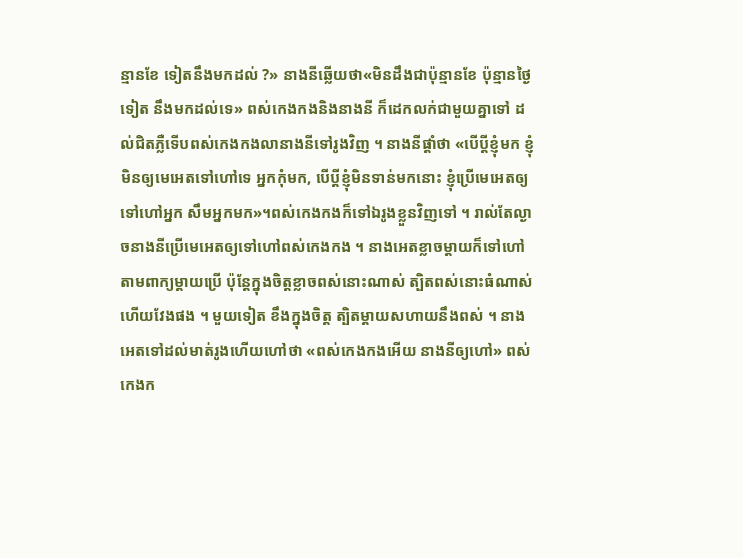ន្មានខែ ទៀតនឹងមកដល់ ?» នាងនីឆ្លើយថា«មិនដឹងជាប៉ុន្មានខែ ប៉ុន្មានថ្ងៃទៀត នឹងមកដល់ទេ» ពស់កេងកងនិងនាងនី ក៏ដេកលក់ជាមួយគ្នាទៅ ដល់ជិតភ្លឺទើបពស់កេងកងលានាងនីទៅរូងវិញ ។ នាងនីផ្ដាំថា «បើប្ដីខ្ញុំមក ខ្ញុំមិនឲ្យមេអេតទៅហៅទេ អ្នកកុំមក, បើប្ដីខ្ញុំមិនទាន់មកនោះ ខ្ញុំប្រើមេអេតឲ្យទៅហៅអ្នក សឹមអ្នកមក»។ពស់កេងកងក៏ទៅឯរូងខ្លួនវិញទៅ ។ រាល់តែល្ងាចនាងនីប្រើមេអេតឲ្យទៅហៅពស់កេងកង ។ នាងអេតខ្លាចម្ដាយក៏ទៅហៅតាមពាក្យម្ដាយប្រើ ប៉ុន្តែក្នុងចិត្តខ្លាចពស់នោះណាស់ ត្បិតពស់នោះធំណាស់ ហើយវែងផង ។ មួយទៀត ខឹងក្នុងចិត្ត ត្បិតម្ដាយសហាយនឹងពស់ ។ នាងអេតទៅដល់មាត់រូងហើយហៅថា «ពស់កេងកងអើយ នាងនីឲ្យហៅ» ពស់កេងក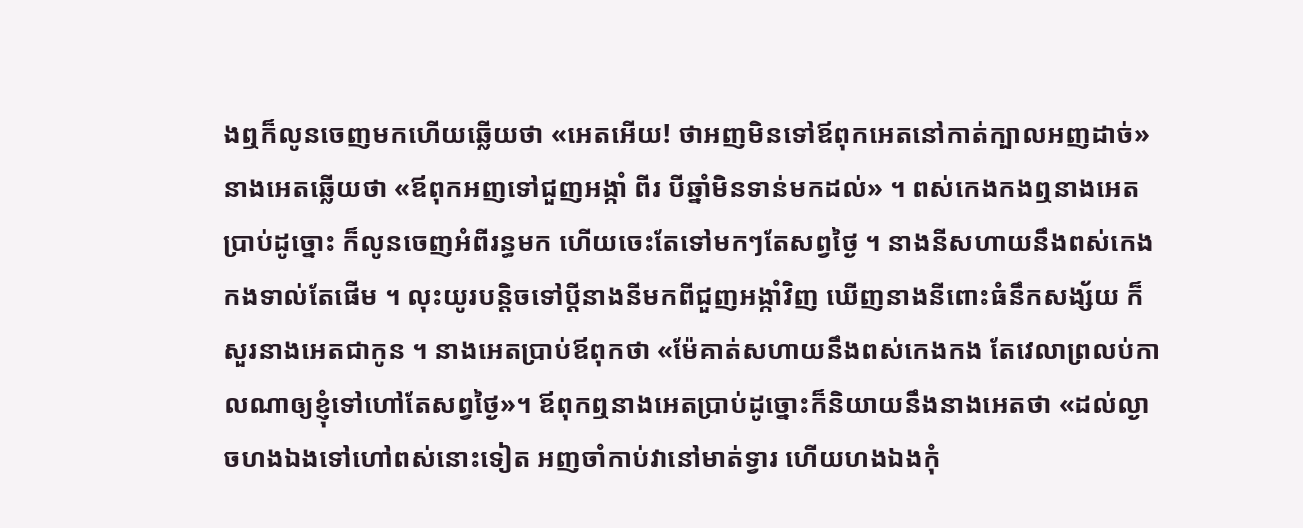ងឮក៏លូនចេញមកហើយឆ្លើយថា «អេតអើយ! ថាអញមិនទៅឪពុកអេតនៅកាត់ក្បាលអញដាច់» នាងអេតឆ្លើយថា «ឪពុកអញទៅជួញអង្កាំ ពីរ បីឆ្នាំមិនទាន់មកដល់» ។ ពស់កេងកងឮនាងអេតប្រាប់ដូច្នោះ ក៏លូនចេញអំពីរន្ធមក ហើយចេះតែទៅមកៗតែសព្វថ្ងៃ ។ នាងនីសហាយនឹងពស់កេងកងទាល់តែផើម ។ លុះយូរបន្តិចទៅប្ដីនាងនីមកពីជួញអង្កាំវិញ ឃើញនាងនីពោះធំនឹកសង្ស័យ ក៏សួរនាងអេតជាកូន ។ នាងអេតប្រាប់ឪពុកថា «ម៉ែគាត់សហាយនឹងពស់កេងកង តែវេលាព្រលប់កាលណាឲ្យខ្ញុំទៅហៅតែសព្វថ្ងៃ»។ ឪពុកឮនាងអេតប្រាប់ដូច្នោះក៏និយាយនឹងនាងអេតថា «ដល់ល្ងាចហងឯងទៅហៅពស់នោះទៀត អញចាំកាប់វានៅមាត់ទ្វារ ហើយហងឯងកុំ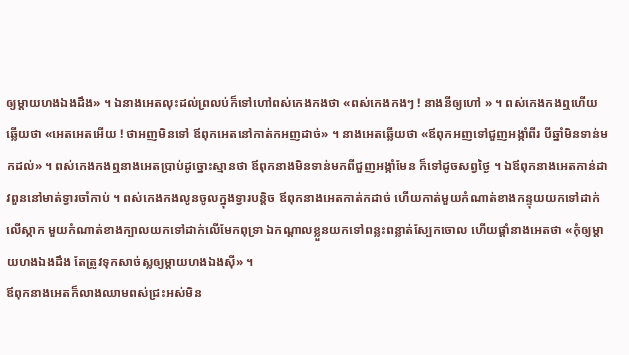ឲ្យម្ដាយហងឯងដឹង» ។ ឯនាងអេតលុះដល់ព្រលប់ក៏ទៅហៅពស់កេងកងថា «ពស់កេងកងៗ ! នាងនីឲ្យហៅ » ។ ពស់កេងកងឮហើយឆ្លើយថា «អេតអេតអើយ ! ថាអញមិនទៅ ឪពុកអេតនៅកាត់កអញដាច់» ។ នាងអេតឆ្លើយថា «ឪពុកអញទៅជួញអង្កាំពីរ បីឆ្នាំមិនទាន់មកដល់» ។ ពស់កេងកងឮនាងអេតប្រាប់ដូច្នោះស្មានថា ឪពុកនាងមិនទាន់មកពីជួញអង្កាំមែន ក៏ទៅដូចសព្វថ្ងៃ ។ ឯឪពុកនាងអេតកាន់ដាវពួននៅមាត់ទ្វារចាំកាប់ ។ ពស់កេងកងលូនចូលក្នុងទ្វារបន្តិច ឪពុកនាងអេតកាត់កដាច់ ហើយកាត់មួយកំណាត់ខាងកន្ទុយយកទៅដាក់លើស្កាក មួយកំណាត់ខាងក្បាលយកទៅដាក់លើមែកពុទ្រា ឯកណ្ដាលខ្លួនយកទៅពន្លះពន្លាត់ស្បែកចោល ហើយផ្ដាំនាងអេតថា «កុំឲ្យម្ដាយហងឯងដឹង តែត្រូវទុកសាច់ស្លឲ្យម្ដាយហងឯងស៊ី» ។
ឪពុកនាងអេតក៏លាងឈាមពស់ជ្រះអស់មិន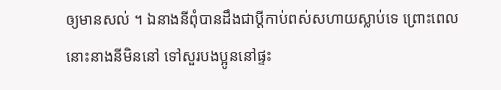ឲ្យមានសល់ ។ ឯនាងនីពុំបានដឹងជាប្ដីកាប់ពស់សហាយស្លាប់ទេ ព្រោះពេលនោះនាងនីមិននៅ ទៅសួរបងប្អូននៅផ្ទះ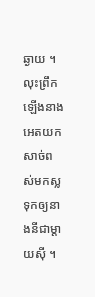ឆ្ងាយ ។ លុះព្រឹកឡើងនាងអេតយកសាច់ពស់មកស្លទុកឲ្យនាងនីជាម្ដាយស៊ី ។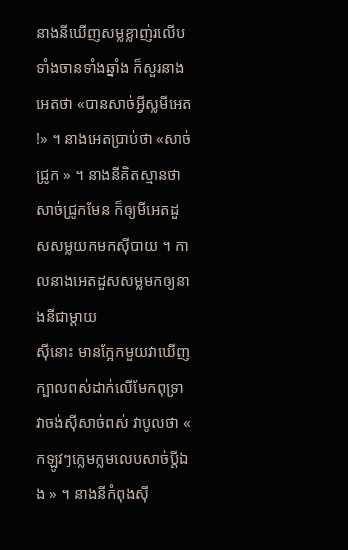នាងនីឃើញសម្លខ្លាញ់រលើបទាំងចានទាំងឆ្នាំង ក៏សួរនាងអេតថា «បានសាច់អ្វីស្លមីអេត !» ។ នាងអេតប្រាប់ថា «សាច់ជ្រូក » ។ នាងនីគិតស្មានថាសាច់ជ្រូកមែន ក៏ឲ្យមីអេតដួសសម្លយកមកស៊ីបាយ ។ កាលនាងអេតដួសសម្លមកឲ្យនាងនីជាម្ដាយ
ស៊ីនោះ មានក្អែកមួយវាឃើញក្បាលពស់ដាក់លើមែកពុទ្រា វាចង់ស៊ីសាច់ពស់ វាបូលថា « កឡូវៗក្លេមក្លមលេបសាច់ប្ដីឯង » ។ នាងនីកំពុងស៊ី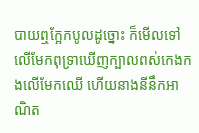បាយឮក្អែកបូលដូច្នោះ ក៏មើលទៅលើមែកពុទ្រាឃើញក្បាលពស់កេងកងលើមែកឈើ ហើយនាងនីនឹកអាណិត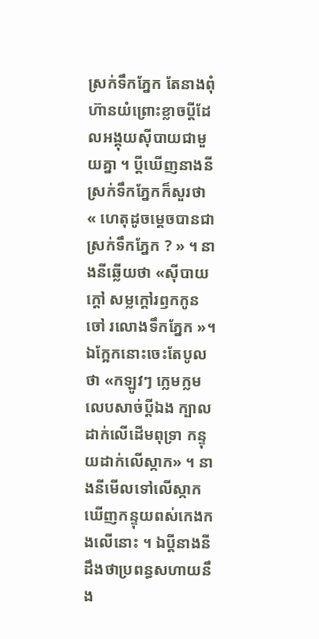ស្រក់ទឹកភ្នែក តែនាងពុំហ៊ានយំព្រោះខ្លាចប្ដីដែលអង្គុយស៊ីបាយជាមួយគ្នា ។ ប្ដីឃើញនាងនីស្រក់ទឹកភ្នែកក៏សួរថា « ហេតុដូចម្ដេចបានជាស្រក់ទឹកភ្នែក ? » ។ នាងនីឆ្លើយថា «ស៊ីបាយក្ដៅ សម្លក្ដៅរឭកកូនចៅ រលោងទឹកភ្នែក »។ ឯក្អែកនោះចេះតែបូលថា «កឡូវៗ ក្លេមក្លមលេបសាច់ប្ដីឯង ក្បាលដាក់លើដើមពុទ្រា កន្ទុយដាក់លើស្កាក» ។ នាងនីមើលទៅលើស្កាកឃើញកន្ទុយពស់កេងកងលើនោះ ។ ឯប្ដីនាងនីដឹងថាប្រពន្ធសហាយនឹង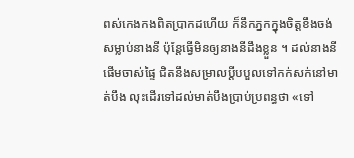ពស់កេងកងពិតប្រាកដហើយ ក៏នឹកភ្នកក្នុងចិត្តខឹងចង់សម្លាប់នាងនី ប៉ុន្តែធ្វើមិនឲ្យនាងនីដឹងខ្លួន ។ ដល់នាងនីផើមចាស់ផ្ទៃ ជិតនឹងសម្រាលប្ដីបបួលទៅកក់សក់នៅមាត់បឹង លុះដើរទៅដល់មាត់បឹងប្រាប់ប្រពន្ធថា «ទៅ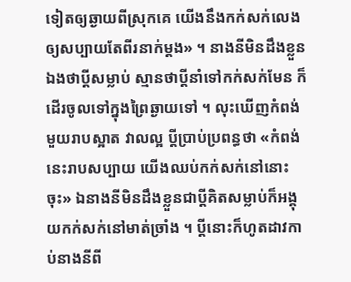ទៀតឲ្យឆ្ងាយពីស្រុកគេ យើងនឹងកក់សក់លេងឲ្យសប្បាយតែពីរនាក់ម្ដង» ។ នាងនីមិនដឹងខ្លួនឯងថាប្ដីសម្លាប់ ស្មានថាប្ដីនាំទៅកក់សក់មែន ក៏ដើរចូលទៅក្នុងព្រៃឆ្ងាយទៅ ។ លុះឃើញកំពង់មួយរាបស្អាត វាលល្អ ប្ដីប្រាប់ប្រពន្ធថា «កំពង់នេះរាបសប្បាយ យើងឈប់កក់សក់នៅនោះចុះ» ឯនាងនីមិនដឹងខ្លួនជាប្ដីគិតសម្លាប់ក៏អង្គុយកក់សក់នៅមាត់ច្រាំង ។ ប្ដីនោះក៏ហូតដាវកាប់នាងនីពី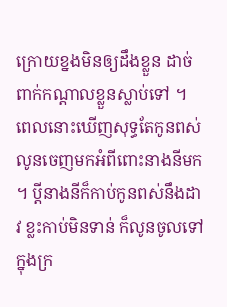ក្រោយខ្នងមិនឲ្យដឹងខ្លួន ដាច់ពាក់កណ្ដាលខ្លួនស្លាប់ទៅ ។ ពេលនោះឃើញសុទ្ធតែកូនពស់លូនចេញមកអំពីពោះនាងនីមក ។ ប្ដីនាងនីក៏កាប់កូនពស់នឹងដាវ ខ្លះកាប់មិនទាន់ ក៏លូនចូលទៅក្នុងក្រ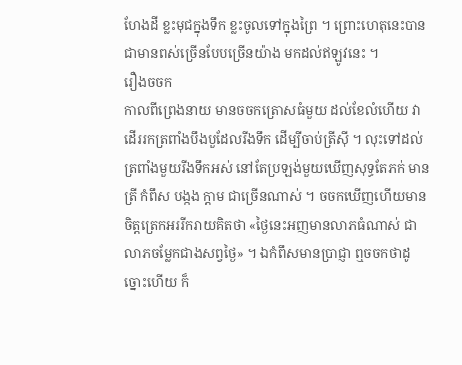ហែងដី ខ្លះមុជក្នុងទឹក ខ្លះចូលទៅក្នុងព្រៃ ។ ព្រោះហេតុនេះបានជាមានពស់ច្រើនបែបច្រើនយ៉ាង មកដល់ឥឡូវនេះ ។
រឿងចចក
កាលពីព្រេងនាយ មានចចកត្រោសធំមួយ ដល់ខែលំហើយ វាដើររកត្រពាំងបឹងបួដែលរីងទឹក ដើម្បីចាប់ត្រីស៊ី ។ លុះទៅដល់ត្រពាំងមួយរីងទឹកអស់ នៅតែប្រឡង់មួយឃើញសុទ្ធតែភក់ មានត្រី កំពឹស បង្កង ក្ដាម ជាច្រើនណាស់ ។ ចចកឃើញហើយមានចិត្តត្រេកអររីករាយគិតថា «ថ្ងៃនេះអញមានលាភធំណាស់ ជាលាភចម្លែកជាងសព្វថ្ងៃ» ។ ឯកំពឹសមានប្រាជ្ញា ឮចចកថាដូច្នោះហើយ ក៏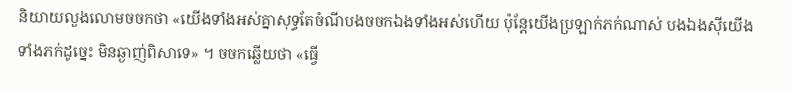និយាយលួងលោមចចកថា «យើងទាំងអស់គ្នាសុទ្ធតែចំណីបងចចកឯងទាំងអស់ហើយ ប៉ុន្តែយើងប្រឡាក់ភក់ណាស់ បងឯងស៊ីយើងទាំងភក់ដូច្នេះ មិនឆ្ងាញ់ពិសាទេ» ។ ចចកឆ្លើយថា «ធ្វើ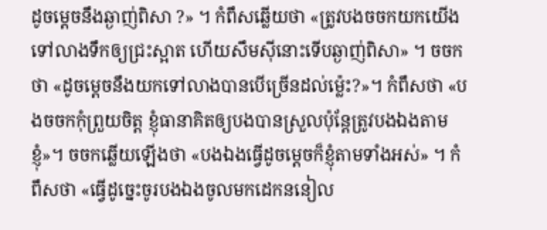ដូចម្ដេចនឹងឆ្ងាញ់ពិសា ?» ។ កំពឹសឆ្លើយថា «ត្រូវបងចចកយកយើងទៅលាងទឹកឲ្យជ្រះស្អាត ហើយសឹមស៊ីនោះទើបឆ្ងាញ់ពិសា» ។ ចចកថា «ដូចម្ដេចនឹងយកទៅលាងបានបើច្រើនដល់ម្ល៉េះ?»។ កំពឹសថា «បងចចកកុំព្រួយចិត្ត ខ្ញុំធានាគិតឲ្យបងបានស្រួលប៉ុន្តែត្រូវបងឯងតាមខ្ញុំ»។ ចចកឆ្លើយឡើងថា «បងឯងធ្វើដូចម្ដេចក៏ខ្ញុំតាមទាំងអស់» ។ កំពឹសថា «ធ្វើដូច្នេះចូរបងឯងចូលមកដេកននៀល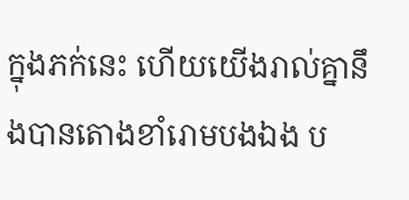ក្នុងភក់នេះ ហើយយើងរាល់គ្នានឹងបានតោងខាំរោមបងឯង ប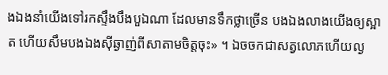ងឯងនាំយើងទៅរកស្ទឹងបឹងបួឯណា ដែលមានទឹកថ្លាច្រើន បងឯងលាងយើងឲ្យស្អាត ហើយសឹមបងឯងស៊ីឆ្ងាញ់ពីសាតាមចិត្តចុះ» ។ ឯចចកជាសត្វលោភហើយល្ង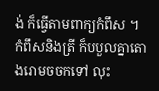ង់ ក៏ធ្វើតាមពាក្យកំពឹស ។ កំពឹសនិងត្រី ក៏បបួលគ្នាតោងរោមចចកទៅ លុះ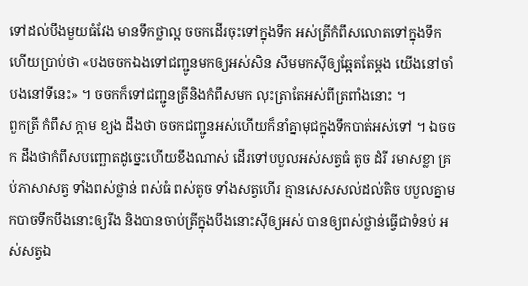ទៅដល់បឹងមួយធំវែង មានទឹកថ្លាល្អ ចចកដើរចុះទៅក្នុងទឹក អស់ត្រីកំពឹសលោតទៅក្នុងទឹក ហើយប្រាប់ថា «បងចចកឯងទៅជញ្ជូនមកឲ្យអស់សិន សឹមមកស៊ីឲ្យឆ្អែតតែម្ដង យើងនៅចាំបងនៅទីនេះ» ។ ចចកក៏ទៅជញ្ជូនត្រីនិងកំពឹសមក លុះត្រាតែអស់ពីត្រពាំងនោះ ។
ពួកត្រី កំពឹស ក្ដាម ខ្យង ដឹងថា ចចកជញ្ជូនអស់ហើយក៏នាំគ្នាមុជក្នុងទឹកបាត់អស់ទៅ ។ ឯចចក ដឹងថាកំពឹសបញ្ឆោតដូច្នេះហើយខឹងណាស់ ដើរទៅបបួលអស់សត្វធំ តូច ដំរី រមាសខ្លា គ្រប់ភាសាសត្វ ទាំងពស់ថ្លាន់ ពស់ធំ ពស់តូច ទាំងសត្វហើរ គ្មានសេសសល់ដល់តិច បបួលគ្នាមកបាចទឹកបឹងនោះឲ្យរីង និងបានចាប់ត្រីក្នុងបឹងនោះស៊ីឲ្យអស់ បានឲ្យពស់ថ្លាន់ធ្វើជាទំនប់ អស់សត្វឯ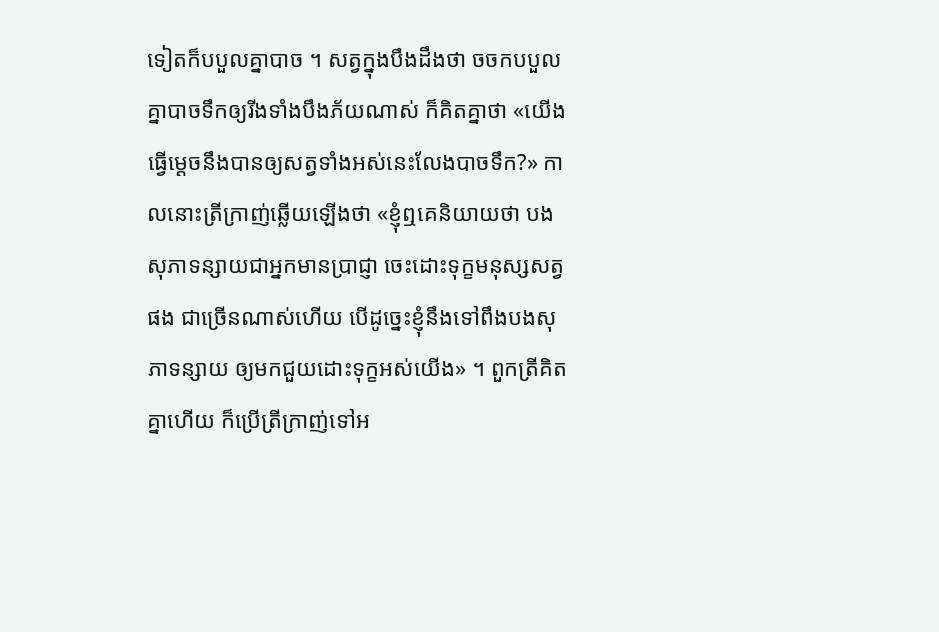ទៀតក៏បបួលគ្នាបាច ។ សត្វក្នុងបឹងដឹងថា ចចកបបួលគ្នាបាចទឹកឲ្យរីងទាំងបឹងភ័យណាស់ ក៏គិតគ្នាថា «យើងធ្វើម្ដេចនឹងបានឲ្យសត្វទាំងអស់នេះលែងបាចទឹក?» កាលនោះត្រីក្រាញ់ឆ្លើយឡើងថា «ខ្ញុំឮគេនិយាយថា បងសុភាទន្សាយជាអ្នកមានប្រាជ្ញា ចេះដោះទុក្ខមនុស្សសត្វផង ជាច្រើនណាស់ហើយ បើដូច្នេះខ្ញុំនឹងទៅពឹងបងសុភាទន្សាយ ឲ្យមកជួយដោះទុក្ខអស់យើង» ។ ពួកត្រីគិតគ្នាហើយ ក៏ប្រើត្រីក្រាញ់ទៅអ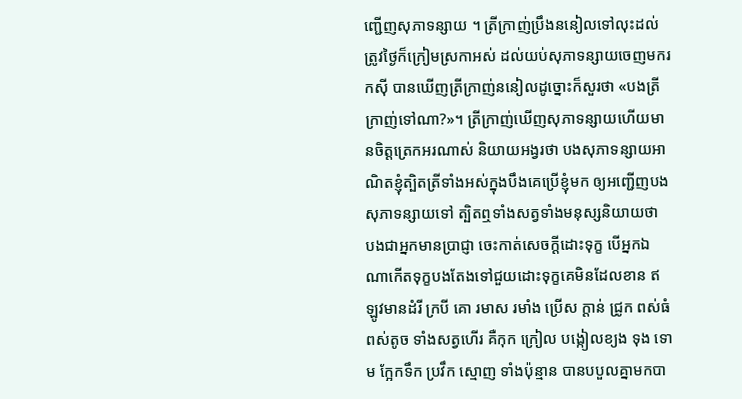ញ្ជើញសុភាទន្សាយ ។ ត្រីក្រាញ់ប្រឹងននៀលទៅលុះដល់ត្រូវថ្ងៃក៏ក្រៀមស្រកាអស់ ដល់យប់សុភាទន្សាយចេញមករកស៊ី បានឃើញត្រីក្រាញ់ននៀលដូច្នោះក៏សួរថា «បងត្រីក្រាញ់ទៅណា?»។ ត្រីក្រាញ់ឃើញសុភាទន្សាយហើយមានចិត្តត្រេកអរណាស់ និយាយអង្វរថា បងសុភាទន្សាយអាណិតខ្ញុំត្បិតត្រីទាំងអស់ក្នុងបឹងគេប្រើខ្ញុំមក ឲ្យអញ្ជើញបងសុភាទន្សាយទៅ ត្បិតឮទាំងសត្វទាំងមនុស្សនិយាយថា បងជាអ្នកមានប្រាជ្ញា ចេះកាត់សេចក្ដីដោះទុក្ខ បើអ្នកឯណាកើតទុក្ខបងតែងទៅជួយដោះទុក្ខគេមិនដែលខាន ឥឡូវមានដំរី ក្របី គោ រមាស រមាំង ប្រើស ក្ដាន់ ជ្រូក ពស់ធំ ពស់តូច ទាំងសត្វហើរ គឺកុក ក្រៀល បង្កៀលខ្យង ទុង ទោម ក្អែកទឹក ប្រវឹក ស្មោញ ទាំងប៉ុន្មាន បានបបួលគ្នាមកបា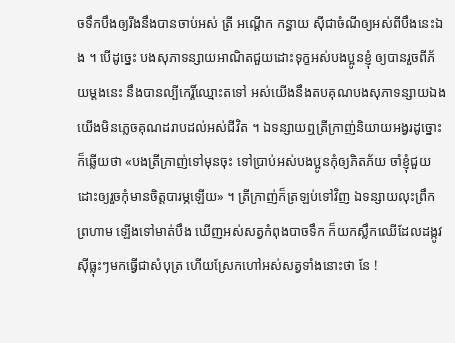ចទឹកបឹងឲ្យរីងនឹងបានចាប់អស់ ត្រី អណ្ដើក កន្ធាយ ស៊ីជាចំណីឲ្យអស់ពីបឹងនេះឯង ។ បើដូច្នេះ បងសុភាទន្សាយអាណិតជួយដោះទុក្ខអស់បងប្អូនខ្ញុំ ឲ្យបានរួចពីភ័យម្ដងនេះ នឹងបានល្បីកេរ្តិ៍ឈ្មោះតទៅ អស់យើងនឹងតបគុណបងសុភាទន្សាយឯង យើងមិនភ្លេចគុណដរាបដល់អស់ជីវិត ។ ឯទន្សាយឮត្រីក្រាញ់និយាយអង្វរដូច្នោះក៏ឆ្លើយថា «បងត្រីក្រាញ់ទៅមុនចុះ ទៅប្រាប់អស់បងប្អូនកុំឲ្យភិតភ័យ ចាំខ្ញុំជួយដោះឲ្យរួចកុំមានចិត្តបារម្ភឡើយ» ។ ត្រីក្រាញ់ក៏ត្រឡប់ទៅវិញ ឯទន្សាយលុះព្រឹកព្រហាម ឡើងទៅមាត់បឹង ឃើញអស់សត្វកំពុងបាចទឹក ក៏យកស្លឹកឈើដែលដង្កូវស៊ីធ្លុះៗមកធ្វើជាសំបុត្រ ហើយស្រែកហៅអស់សត្វទាំងនោះថា នែ !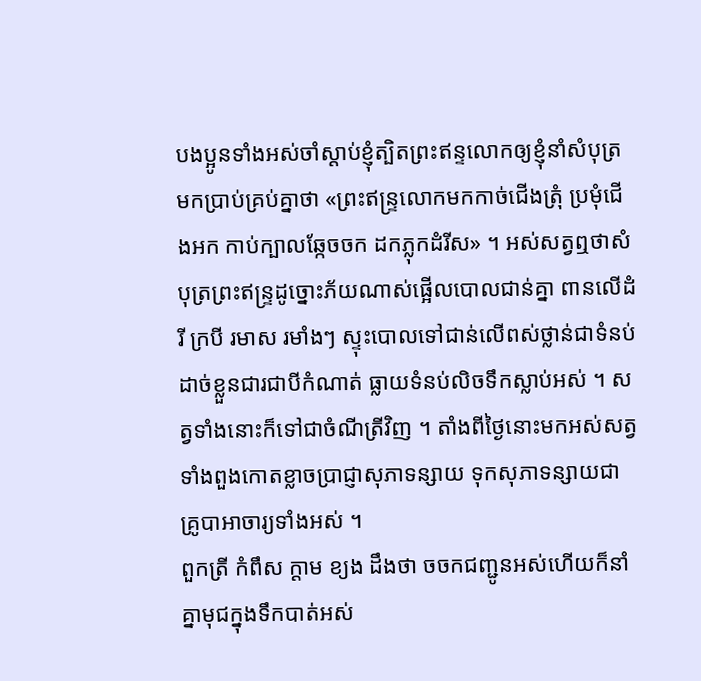បងប្អូនទាំងអស់ចាំស្ដាប់ខ្ញុំត្បិតព្រះឥន្ទលោកឲ្យខ្ញុំនាំសំបុត្រមកប្រាប់គ្រប់គ្នាថា «ព្រះឥន្ទ្រលោកមកកាច់ជើងត្រុំ ប្រមុំជើងអក កាប់ក្បាលឆ្កែចចក ដកភ្លុកដំរីស» ។ អស់សត្វឮថាសំបុត្រព្រះឥន្ទ្រដូច្នោះភ័យណាស់ផ្អើលបោលជាន់គ្នា ពានលើដំរី ក្របី រមាស រមាំងៗ ស្ទុះបោលទៅជាន់លើពស់ថ្លាន់ជាទំនប់ ដាច់ខ្លួនជារជាបីកំណាត់ ធ្លាយទំនប់លិចទឹកស្លាប់អស់ ។ សត្វទាំងនោះក៏ទៅជាចំណីត្រីវិញ ។ តាំងពីថ្ងៃនោះមកអស់សត្វទាំងពួងកោតខ្លាចប្រាជ្ញាសុភាទន្សាយ ទុកសុភាទន្សាយជាគ្រូបាអាចារ្យទាំងអស់ ។
ពួកត្រី កំពឹស ក្ដាម ខ្យង ដឹងថា ចចកជញ្ជូនអស់ហើយក៏នាំគ្នាមុជក្នុងទឹកបាត់អស់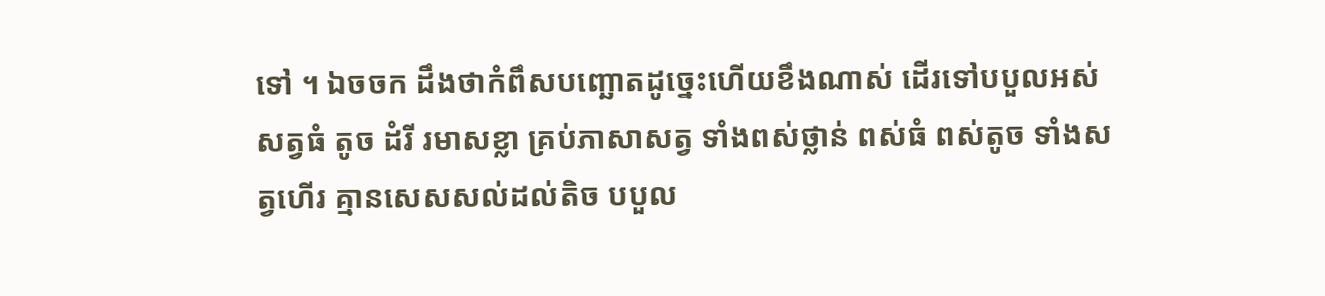ទៅ ។ ឯចចក ដឹងថាកំពឹសបញ្ឆោតដូច្នេះហើយខឹងណាស់ ដើរទៅបបួលអស់សត្វធំ តូច ដំរី រមាសខ្លា គ្រប់ភាសាសត្វ ទាំងពស់ថ្លាន់ ពស់ធំ ពស់តូច ទាំងសត្វហើរ គ្មានសេសសល់ដល់តិច បបួល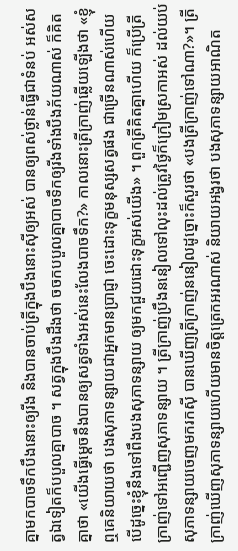គ្នាមកបាចទឹកបឹងនោះឲ្យរីង និងបានចាប់ត្រីក្នុងបឹងនោះស៊ីឲ្យអស់ បានឲ្យពស់ថ្លាន់ធ្វើជាទំនប់ អស់សត្វឯទៀតក៏បបួលគ្នាបាច ។ សត្វក្នុងបឹងដឹងថា ចចកបបួលគ្នាបាចទឹកឲ្យរីងទាំងបឹងភ័យណាស់ ក៏គិតគ្នាថា «យើងធ្វើម្ដេចនឹងបានឲ្យសត្វទាំងអស់នេះលែងបាចទឹក?» កាលនោះត្រីក្រាញ់ឆ្លើយឡើងថា «ខ្ញុំឮគេនិយាយថា បងសុភាទន្សាយជាអ្នកមានប្រាជ្ញា ចេះដោះទុក្ខមនុស្សសត្វផង ជាច្រើនណាស់ហើយ បើដូច្នេះខ្ញុំនឹងទៅពឹងបងសុភាទន្សាយ ឲ្យមកជួយដោះទុក្ខអស់យើង» ។ ពួកត្រីគិតគ្នាហើយ ក៏ប្រើត្រីក្រាញ់ទៅអញ្ជើញសុភាទន្សាយ ។ ត្រីក្រាញ់ប្រឹងននៀលទៅលុះដល់ត្រូវថ្ងៃក៏ក្រៀមស្រកាអស់ ដល់យប់សុភាទន្សាយចេញមករកស៊ី បានឃើញត្រីក្រាញ់ននៀលដូច្នោះក៏សួរថា «បងត្រីក្រាញ់ទៅណា?»។ ត្រីក្រាញ់ឃើញសុភាទន្សាយហើយមានចិត្តត្រេកអរណាស់ និយាយអង្វរថា បងសុភាទន្សាយអាណិត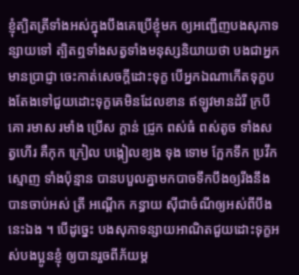ខ្ញុំត្បិតត្រីទាំងអស់ក្នុងបឹងគេប្រើខ្ញុំមក ឲ្យអញ្ជើញបងសុភាទន្សាយទៅ ត្បិតឮទាំងសត្វទាំងមនុស្សនិយាយថា បងជាអ្នកមានប្រាជ្ញា ចេះកាត់សេចក្ដីដោះទុក្ខ បើអ្នកឯណាកើតទុក្ខបងតែងទៅជួយដោះទុក្ខគេមិនដែលខាន ឥឡូវមានដំរី ក្របី គោ រមាស រមាំង ប្រើស ក្ដាន់ ជ្រូក ពស់ធំ ពស់តូច ទាំងសត្វហើរ គឺកុក ក្រៀល បង្កៀលខ្យង ទុង ទោម ក្អែកទឹក ប្រវឹក ស្មោញ ទាំងប៉ុន្មាន បានបបួលគ្នាមកបាចទឹកបឹងឲ្យរីងនឹងបានចាប់អស់ ត្រី អណ្ដើក កន្ធាយ ស៊ីជាចំណីឲ្យអស់ពីបឹងនេះឯង ។ បើដូច្នេះ បងសុភាទន្សាយអាណិតជួយដោះទុក្ខអស់បងប្អូនខ្ញុំ ឲ្យបានរួចពីភ័យម្ដ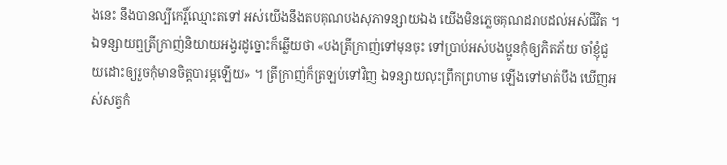ងនេះ នឹងបានល្បីកេរ្តិ៍ឈ្មោះតទៅ អស់យើងនឹងតបគុណបងសុភាទន្សាយឯង យើងមិនភ្លេចគុណដរាបដល់អស់ជីវិត ។ ឯទន្សាយឮត្រីក្រាញ់និយាយអង្វរដូច្នោះក៏ឆ្លើយថា «បងត្រីក្រាញ់ទៅមុនចុះ ទៅប្រាប់អស់បងប្អូនកុំឲ្យភិតភ័យ ចាំខ្ញុំជួយដោះឲ្យរួចកុំមានចិត្តបារម្ភឡើយ» ។ ត្រីក្រាញ់ក៏ត្រឡប់ទៅវិញ ឯទន្សាយលុះព្រឹកព្រហាម ឡើងទៅមាត់បឹង ឃើញអស់សត្វកំ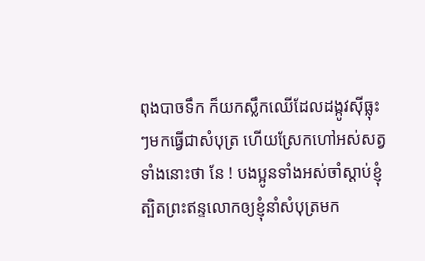ពុងបាចទឹក ក៏យកស្លឹកឈើដែលដង្កូវស៊ីធ្លុះៗមកធ្វើជាសំបុត្រ ហើយស្រែកហៅអស់សត្វទាំងនោះថា នែ ! បងប្អូនទាំងអស់ចាំស្ដាប់ខ្ញុំត្បិតព្រះឥន្ទលោកឲ្យខ្ញុំនាំសំបុត្រមក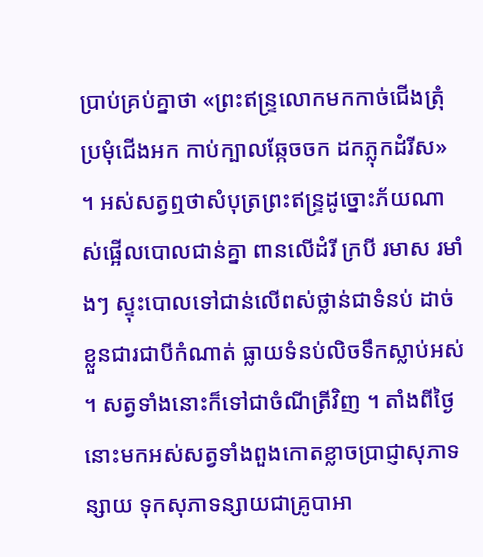ប្រាប់គ្រប់គ្នាថា «ព្រះឥន្ទ្រលោកមកកាច់ជើងត្រុំ ប្រមុំជើងអក កាប់ក្បាលឆ្កែចចក ដកភ្លុកដំរីស» ។ អស់សត្វឮថាសំបុត្រព្រះឥន្ទ្រដូច្នោះភ័យណាស់ផ្អើលបោលជាន់គ្នា ពានលើដំរី ក្របី រមាស រមាំងៗ ស្ទុះបោលទៅជាន់លើពស់ថ្លាន់ជាទំនប់ ដាច់ខ្លួនជារជាបីកំណាត់ ធ្លាយទំនប់លិចទឹកស្លាប់អស់ ។ សត្វទាំងនោះក៏ទៅជាចំណីត្រីវិញ ។ តាំងពីថ្ងៃនោះមកអស់សត្វទាំងពួងកោតខ្លាចប្រាជ្ញាសុភាទន្សាយ ទុកសុភាទន្សាយជាគ្រូបាអា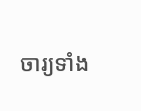ចារ្យទាំង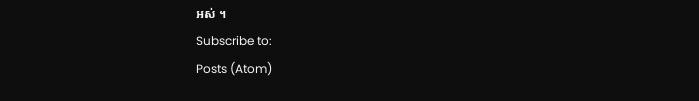អស់ ។
Subscribe to:
Posts (Atom)